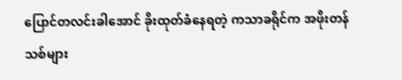ပြောင်တလင်းခါအောင် ခိုးထုတ်ခံနေရတဲ့ ကသာခရိုင်က အဖိုးတန်သစ်များ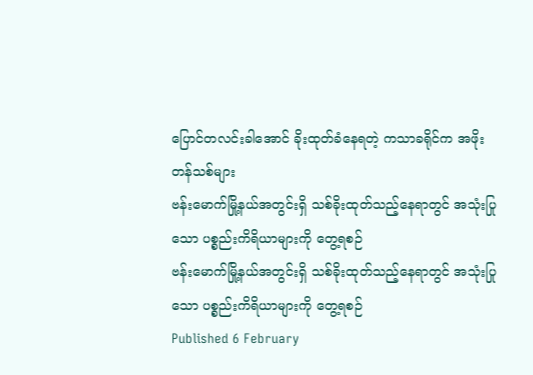ပြောင်တလင်းခါအောင် ခိုးထုတ်ခံနေရတဲ့ ကသာခရိုင်က အဖိုးတန်သစ်များ
ဗန်းမောက်မြို့နယ်အတွင်းရှိ သစ်ခိုးထုတ်သည့်နေရာတွင် အသုံးပြုသော ပစ္စည်းကိရိယာများကို တွေ့ရစဉ်
ဗန်းမောက်မြို့နယ်အတွင်းရှိ သစ်ခိုးထုတ်သည့်နေရာတွင် အသုံးပြုသော ပစ္စည်းကိရိယာများကို တွေ့ရစဉ်
Published 6 February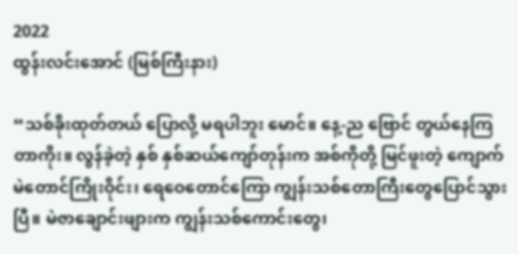2022
ထွန်းလင်းအောင် (မြစ်ကြီးနား)

“သစ်ခိုးထုတ်တယ် ပြောလို့ မရပါဘူး မောင်။ နေ့-ည ဗြောင် တွယ်နေကြတာကိုး။ လွန်ခဲ့တဲ့ နှစ် နှစ်ဆယ်ကျော်တုန်းက အစ်ကိုတို့ မြင်ဖူးတဲ့ ကျောက်မဲတောင်ကြိုးဝိုင်း၊ ရေဝေတောင်ကြော ကျွန်းသစ်တောကြီးတွေပြောင်သွားပြီ။ မဲဇာချောင်းဖျားက ကျွန်းသစ်ကောင်းတွေ၊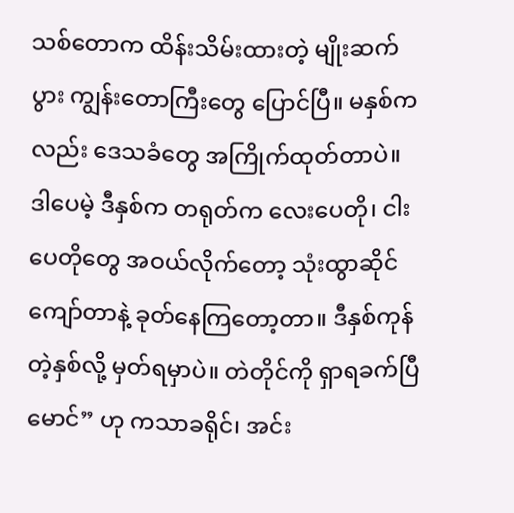သစ်တောက ထိန်းသိမ်းထားတဲ့ မျိုးဆက်ပွား ကျွန်းတောကြီးတွေ ပြောင်ပြီ။ မနှစ်ကလည်း ဒေသခံတွေ အကြိုက်ထုတ်တာပဲ။ ဒါပေမဲ့ ဒီနှစ်က တရုတ်က လေးပေတို၊ ငါးပေတိုတွေ အဝယ်လိုက်တော့ သုံးထွာဆိုင်ကျော်တာနဲ့ ခုတ်နေကြတော့တာ။ ဒီနှစ်ကုန်တဲ့နှစ်လို့ မှတ်ရမှာပဲ။ တဲတိုင်ကို ရှာရခက်ပြီမောင်” ဟု ကသာခရိုင်၊ အင်း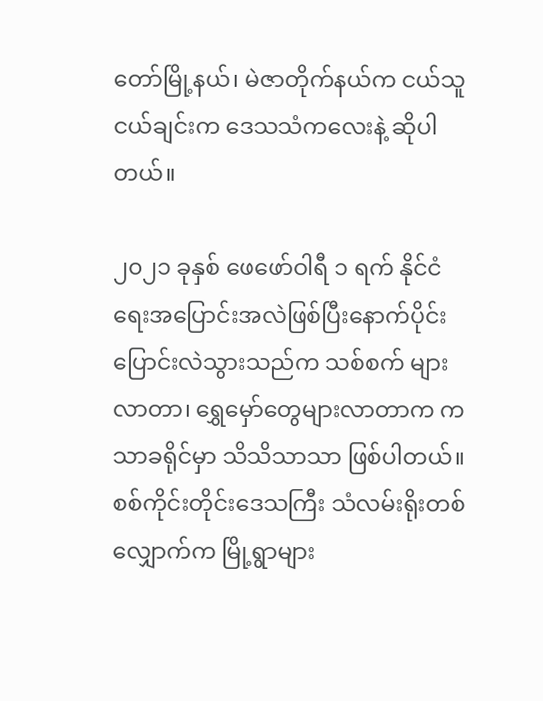တော်မြို့နယ်၊ မဲဇာတိုက်နယ်က ငယ်သူငယ်ချင်းက ဒေသသံကလေးနဲ့ ဆိုပါတယ်။

၂၀၂၁ ခုနှစ် ဖေဖော်ဝါရီ ၁ ရက် နိုင်ငံရေးအပြောင်းအလဲဖြစ်ပြီးနောက်ပိုင်း ပြောင်းလဲသွားသည်က သစ်စက် များလာတာ၊ ရွှေမှော်တွေများလာတာက ကသာခရိုင်မှာ သိသိသာသာ ဖြစ်ပါတယ်။ စစ်ကိုင်းတိုင်းဒေသကြီး သံလမ်းရိုးတစ် လျှောက်က မြို့ရွာများ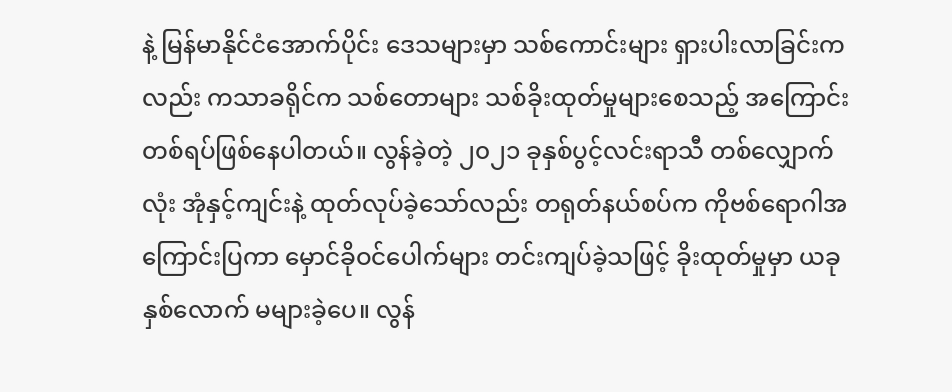နဲ့ မြန်မာနိုင်ငံအောက်ပိုင်း ဒေသများမှာ သစ်ကောင်းများ ရှားပါးလာခြင်းကလည်း ကသာခရိုင်က သစ်တောများ သစ်ခိုးထုတ်မှုများစေသည့် အကြောင်းတစ်ရပ်ဖြစ်နေပါတယ်။ လွန်ခဲ့တဲ့ ၂၀၂၁ ခုနှစ်ပွင့်လင်းရာသီ တစ်လျှောက်လုံး အုံနှင့်ကျင်းနဲ့ ထုတ်လုပ်ခဲ့သော်လည်း တရုတ်နယ်စပ်က ကိုဗစ်ရောဂါအကြောင်းပြကာ မှောင်ခိုဝင်ပေါက်များ တင်းကျပ်ခဲ့သဖြင့် ခိုးထုတ်မှုမှာ ယခုနှစ်လောက် မများခဲ့ပေ။ လွန်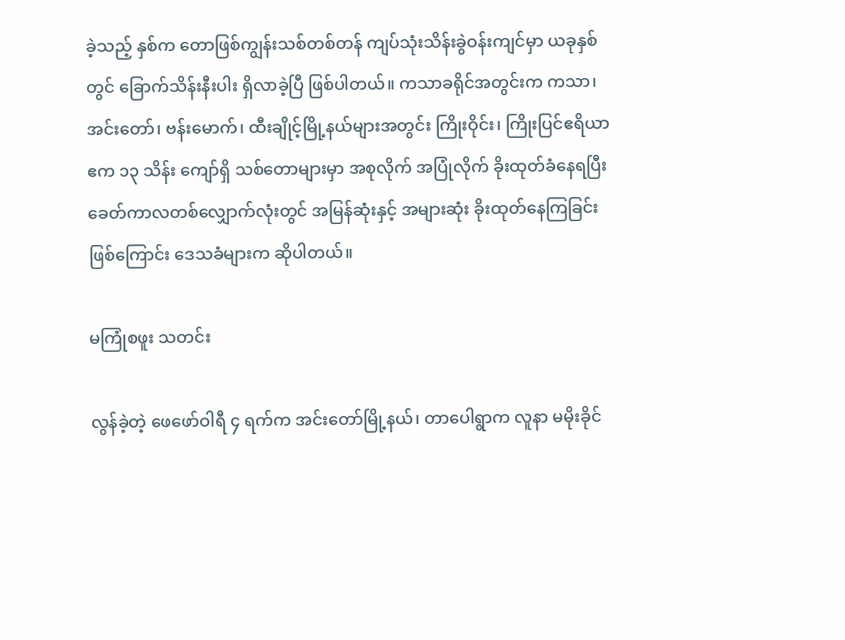ခဲ့သည့် နှစ်က တောဖြစ်ကျွန်းသစ်တစ်တန် ကျပ်သုံးသိန်းခွဲဝန်းကျင်မှာ ယခုနှစ်တွင် ခြောက်သိန်းနီးပါး ရှိလာခဲ့ပြီ ဖြစ်ပါတယ်။ ကသာခရိုင်အတွင်းက ကသာ၊ အင်းတော်၊ ဗန်းမောက်၊ ထီးချိုင့်မြို့နယ်များအတွင်း ကြိုးဝိုင်း၊ ကြိုးပြင်ဧရိယာ ဧက ၁၃ သိန်း ကျော်ရှိ သစ်တောများမှာ အစုလိုက် အပြုံလိုက် ခိုးထုတ်ခံနေရပြီး ခေတ်ကာလတစ်လျှောက်လုံးတွင် အမြန်ဆုံးနှင့် အများဆုံး ခိုးထုတ်နေကြခြင်းဖြစ်ကြောင်း ဒေသခံများက ဆိုပါတယ်။

မကြုံစဖူး သတင်း

လွန်ခဲ့တဲ့ ဖေဖော်ဝါရီ ၄ ရက်က အင်းတော်မြို့နယ်၊ တာပေါရွာက လူနာ မမိုးခိုင်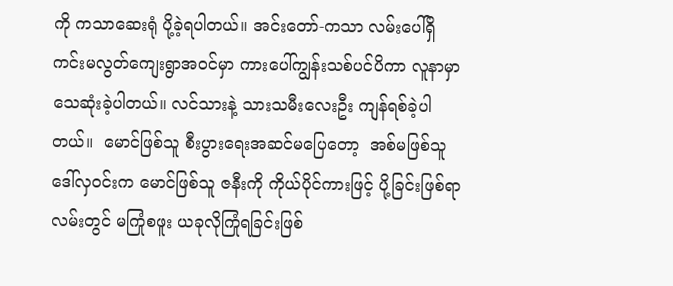ကို ကသာဆေးရုံ ပို့ခဲ့ရပါတယ်။ အင်းတော်-ကသာ လမ်းပေါ်ရှိ  ကင်းမလွတ်ကျေးရွာအဝင်မှာ ကားပေါ်ကျွန်းသစ်ပင်ပိကာ လူနာမှာ သေဆုံးခဲ့ပါတယ်။ လင်သားနဲ့ သားသမီးလေးဦး ကျန်ရစ်ခဲ့ပါတယ်။  မောင်ဖြစ်သူ စီးပွားရေးအဆင်မပြေတော့  အစ်မဖြစ်သူ ဒေါ်လှဝင်းက မောင်ဖြစ်သူ ဇနီးကို ကိုယ်ပိုင်ကားဖြင့် ပို့ခြင်းဖြစ်ရာ လမ်းတွင် မကြုံစဖူး ယခုလိုကြုံရခြင်းဖြစ်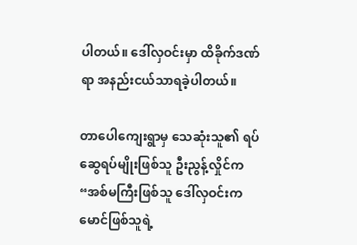ပါတယ်။ ဒေါ်လှဝင်းမှာ ထိခိုက်ဒဏ်ရာ အနည်းငယ်သာရခဲ့ပါတယ်။

တာပေါကျေးရွာမှ သေဆုံးသူ၏ ရပ်ဆွေရပ်မျိုးဖြစ်သူ ဦးညွန့်လှိုင်က “အစ်မကြီးဖြစ်သူ ဒေါ်လှဝင်းက မောင်ဖြစ်သူရဲ့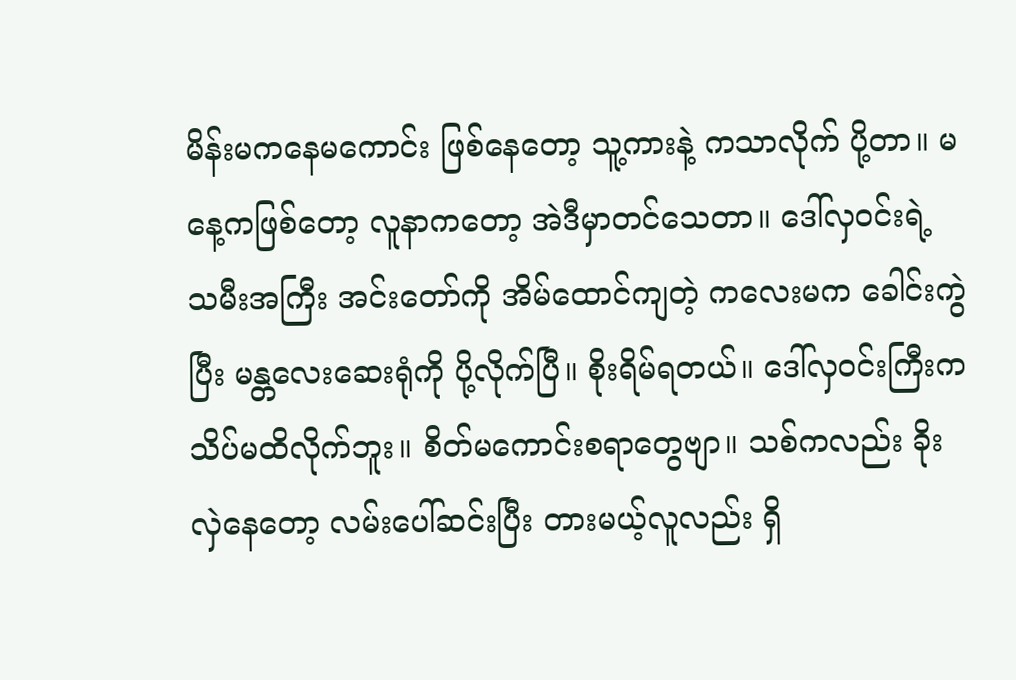မိန်းမကနေမကောင်း ဖြစ်နေတော့ သူ့ကားနဲ့ ကသာလိုက် ပို့တာ။ မနေ့ကဖြစ်တော့ လူနာကတော့ အဲဒီမှာတင်သေတာ။ ဒေါ်လှဝင်းရဲ့ သမီးအကြီး အင်းတော်ကို အိမ်ထောင်ကျတဲ့ ကလေးမက ခေါင်းကွဲပြီး မန္တလေးဆေးရုံကို ပို့လိုက်ပြီ။ စိုးရိမ်ရတယ်။ ဒေါ်လှဝင်းကြီးက သိပ်မထိလိုက်ဘူး။ စိတ်မကောင်းစရာတွေဗျာ။ သစ်ကလည်း ခိုးလှဲနေတော့ လမ်းပေါ်ဆင်းပြီး တားမယ့်လူလည်း ရှိ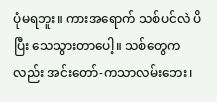ပုံမရဘူး။ ကားအရောက် သစ်ပင်လဲ ပိပြီး သေသွားတာပေါ့။ သစ်တွေကလည်း အင်းတော်-ကသာလမ်းဘေး၊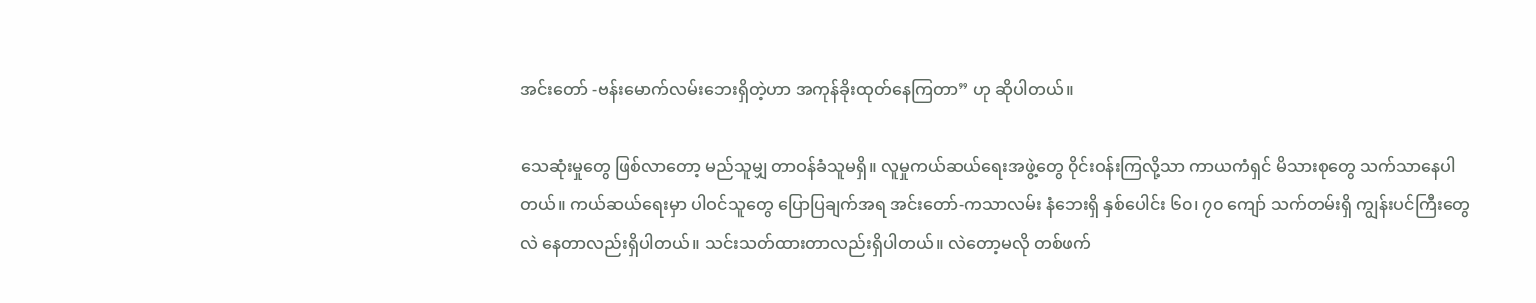အင်းတော် -ဗန်းမောက်လမ်းဘေးရှိတဲ့ဟာ အကုန်ခိုးထုတ်နေကြတာ” ဟု ဆိုပါတယ်။

သေဆုံးမှုတွေ ဖြစ်လာတော့ မည်သူမျှ တာဝန်ခံသူမရှိ။ လူမှုကယ်ဆယ်ရေးအဖွဲ့တွေ ၀ိုင်းဝန်းကြလို့သာ ကာယကံရှင် မိသားစုတွေ သက်သာနေပါတယ်။ ကယ်ဆယ်ရေးမှာ ပါဝင်သူတွေ ပြောပြချက်အရ အင်းတော်-ကသာလမ်း နံဘေးရှိ နှစ်ပေါင်း ၆၀၊ ၇၀ ကျော် သက်တမ်းရှိ ကျွန်းပင်ကြီးတွေလဲ နေတာလည်းရှိပါတယ်။ သင်းသတ်ထားတာလည်းရှိပါတယ်။ လဲတော့မလို တစ်ဖက်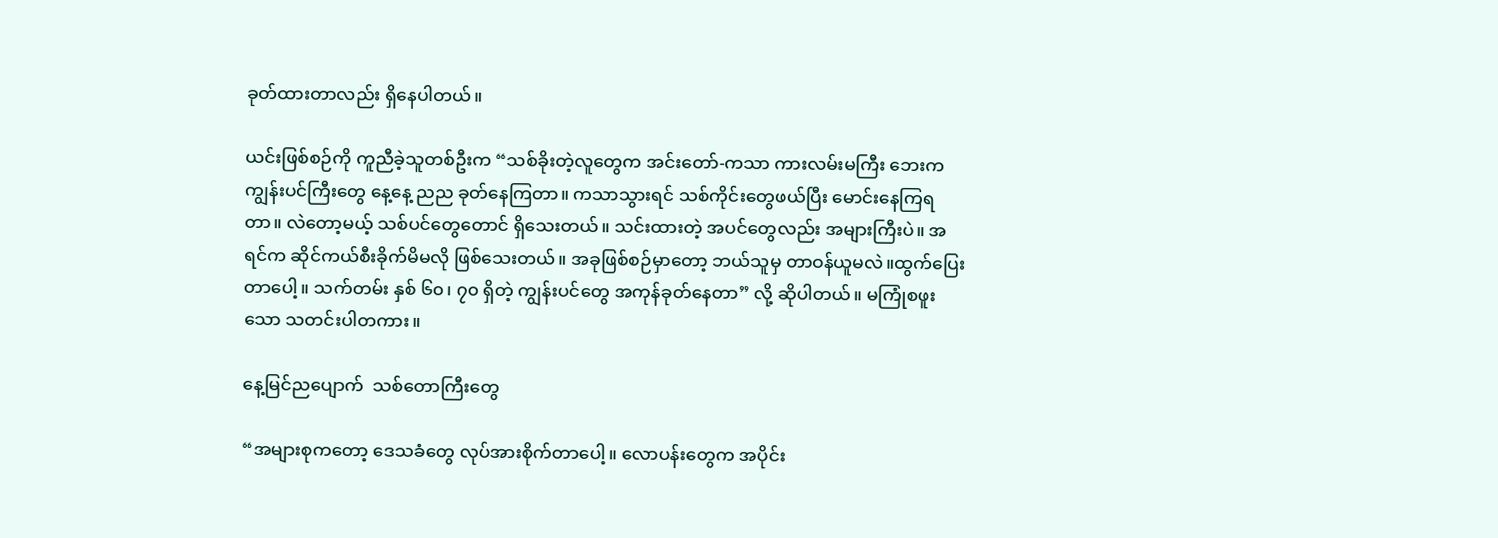ခုတ်ထားတာလည်း ရှိနေပါတယ်။

ယင်းဖြစ်စဉ်ကို ကူညီခဲ့သူတစ်ဦးက “သစ်ခိုးတဲ့လူတွေက အင်းတော်-ကသာ ကားလမ်းမကြီး ဘေးက ကျွန်းပင်ကြီးတွေ နေ့နေ့ ညည ခုတ်နေကြတာ။ ကသာသွားရင် သစ်ကိုင်းတွေဖယ်ပြီး မောင်းနေကြရတာ။ လဲတော့မယ့် သစ်ပင်တွေတောင် ရှိသေးတယ်။ သင်းထားတဲ့ အပင်တွေလည်း အများကြီးပဲ။ အရင်က ဆိုင်ကယ်စီးခိုက်မိမလို ဖြစ်သေးတယ်။ အခုဖြစ်စဉ်မှာတော့ ဘယ်သူမှ တာဝန်ယူမလဲ။ထွက်ပြေးတာပေါ့။ သက်တမ်း နှစ် ၆၀၊ ၇၀ ရှိတဲ့ ကျွန်းပင်တွေ အကုန်ခုတ်နေတာ” လို့ ဆိုပါတယ်။ မကြုံစဖူးသော သတင်းပါတကား။

နေ့မြင်ညပျောက်  သစ်တောကြီးတွေ

“အများစုကတော့ ဒေသခံတွေ လုပ်အားစိုက်တာပေါ့။ လောပန်းတွေက အပိုင်း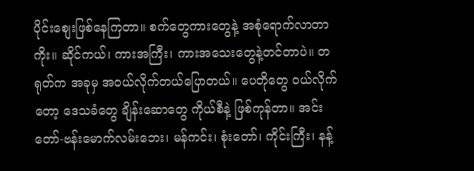ပိုင်းစျေးဖြစ်နေကြတာ။ စက်တွေကားတွေနဲ့ အစုံရောက်လာတာကိုး။ ဆိုင်ကယ်၊ ကားအကြီး၊ ကားအသေးတွေနဲ့တင်တာပဲ။ တရုတ်က အခုမှ အဝယ်လိုက်တယ်ပြောတယ်။ ပေတိုတွေ ဝယ်လိုက်တော့ ဒေသခံတွေ ချိန်းဆောတွေ ကိုယ်စီနဲ့ ဖြစ်ကုန်တာ။ အင်းတော်-ဗန်းမောက်လမ်းဘေး၊ မန်ကင်း၊ စုံးတော်၊ ကိုင်းကြီး၊ နန့်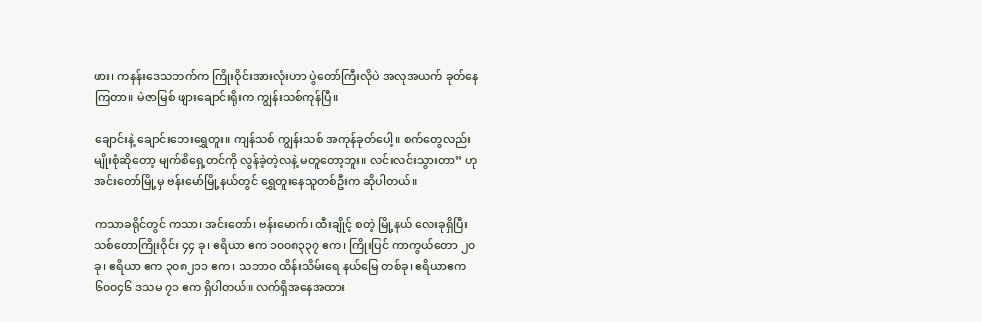ဖား၊ ကနန်းဒေသဘက်က ကြိုးဝိုင်းအားလုံးဟာ ပွဲတော်ကြီးလိုပဲ အလုအယက် ခုတ်နေကြတာ။ မဲဇာမြစ် ဖျားချောင်းရိုးက ကျွန်းသစ်ကုန်ပြီ။

ချောင်းနဲ့ ချောင်းဘေးရွှေတူး။ ကျန်သစ် ကျွန်းသစ် အကုန်ခုတ်ပေါ့။ စက်တွေလည်း မျိုးစုံဆိုတော့ မျက်စိရှေ့တင်ကို လွန်ခဲ့တဲ့လနဲ့ မတူတော့ဘူး။ လင်းလင်းသွားတာ” ဟု အင်းတော်မြို့မှ ဗန်းမော်မြို့နယ်တွင် ရွှေတူးနေသူတစ်ဦးက ဆိုပါတယ်။

ကသာခရိုင်တွင် ကသာ၊ အင်းတော်၊ ဗန်းမောက်၊ ထီးချိုင့် စတဲ့ မြို့နယ် လေးခုရှိပြီး သစ်တောကြိုးဝိုင်း ၄၄ ခု၊ ဧရိယာ ဧက ၁၀၀၈၃၃၇ ဧက၊ ကြိုးပြင် ကာကွယ်တော ၂၀ ခု၊ ဧရိယာ ဧက ၃၀၈၂၁၁ ဧက၊ သဘာဝ ထိန်းသိမ်းရေ နယ်မြေ တစ်ခု၊ ဧရိယာဧက ၆၀၀၄၆ ဒသမ ၇၁ ဧက ရှိပါတယ်။ လက်ရှိအနေအထား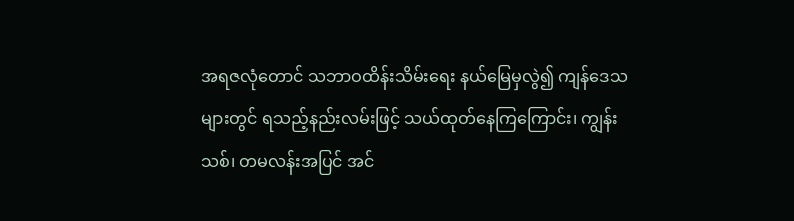အရဇလုံတောင် သဘာဝထိန်းသိမ်းရေး နယ်မြေမှလွဲ၍ ကျန်ဒေသများတွင် ရသည့်နည်းလမ်းဖြင့် သယ်ထုတ်နေကြကြောင်း၊ ကျွန်းသစ်၊ တမလန်းအပြင် အင်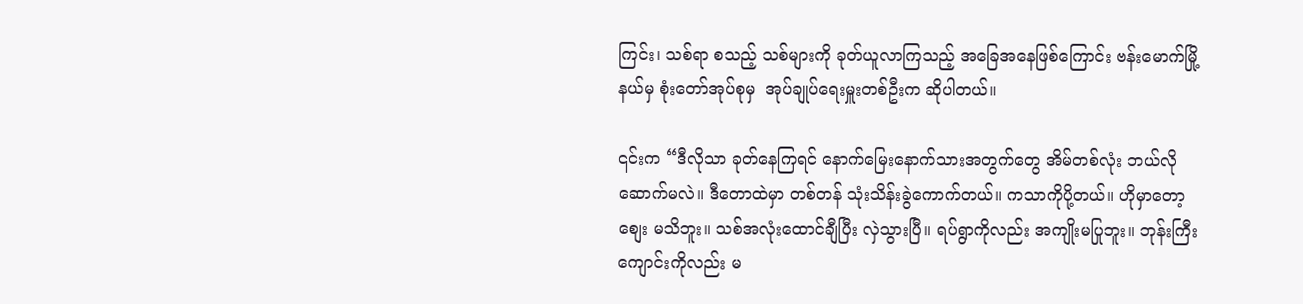ကြင်း၊ သစ်ရာ စသည့် သစ်များကို ခုတ်ယူလာကြသည့် အခြေအနေဖြစ်ကြောင်း ဗန်းမောက်မြို့နယ်မှ စုံးတော်အုပ်စုမှ  အုပ်ချုပ်ရေးမှူးတစ်ဦးက ဆိုပါတယ်။

၎င်းက “ဒီလိုသာ ခုတ်နေကြရင် နောက်မြေးနောက်သားအတွက်တွေ အိမ်တစ်လုံး ဘယ်လိုဆောက်မလဲ။ ဒီတောထဲမှာ တစ်တန် သုံးသိန်းခွဲကောက်တယ်။ ကသာကိုပို့တယ်။ ဟိုမှာတော့ စျေး မသိဘူး။ သစ်အလုံးထောင်ချီပြီး လှဲသွားပြီ။ ရပ်ရွာကိုလည်း အကျိုးမပြုဘူး။ ဘုန်းကြီးကျောင်းကိုလည်း မ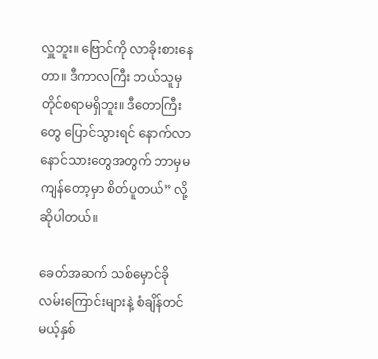လှူဘူး။ ဗြောင်ကို လာခိုးစားနေတာ။ ဒီကာလကြီး ဘယ်သူမှ တိုင်စရာမရှိဘူး။ ဒီတောကြီးတွေ ပြောင်သွားရင် နောက်လာနောင်သားတွေအတွက် ဘာမှမကျန်တော့မှာ စိတ်ပူတယ်” လို့  ဆိုပါတယ်။

ခေတ်အဆက် သစ်မှောင်ခိုလမ်းကြောင်းများနဲ့ စံချိန်တင်မယ့်နှစ်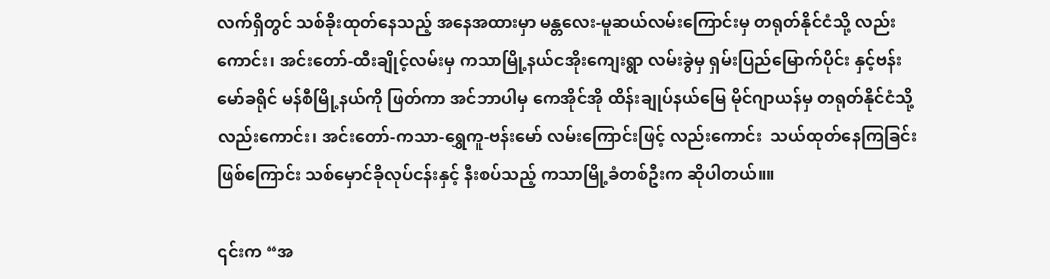လက်ရှိတွင် သစ်ခိုးထုတ်နေသည့် အနေအထားမှာ မန္တလေး-မူဆယ်လမ်းကြောင်းမှ တရုတ်နိုင်ငံသို့ လည်းကောင်း၊ အင်းတော်-ထီးချိုင့်လမ်းမှ ကသာမြို့နယ်ငအိုးကျေးရွာ လမ်းခွဲမှ ရှမ်းပြည်မြောက်ပိုင်း နှင့်ဗန်းမော်ခရိုင် မန်စီမြို့နယ်ကို ဖြတ်ကာ အင်ဘာပါမှ ကေအိုင်အို ထိန်းချုပ်နယ်မြေ မိုင်ဂျာယန်မှ တရုတ်နိုင်ငံသို့ လည်းကောင်း၊ အင်းတော်-ကသာ-ရွှေကူ-ဗန်းမော် လမ်းကြောင်းဖြင့် လည်းကောင်း  သယ်ထုတ်နေကြခြင်း ဖြစ်ကြောင်း သစ်မှောင်ခိုလုပ်ငန်းနှင့် နီးစပ်သည့် ကသာမြို့ခံတစ်ဦးက ဆိုပါတယ်။။

၎င်းက “အ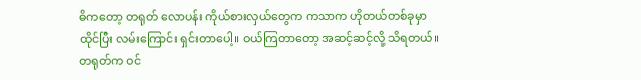ဓိကတော့ တရုတ် လောပန်း ကိုယ်စားလှယ်တွေက ကသာက ဟိုတယ်တစ်ခုမှာထိုင်ပြီး လမ်းကြောင်း ရှင်းတာပေါ့။ ဝယ်ကြတာတော့ အဆင့်ဆင့်လို့ သိရတယ်။ တရုတ်က ဝင်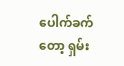ပေါက်ခက်တော့ ရှမ်း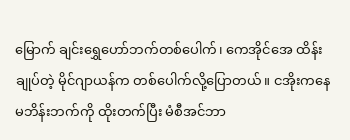မြောက် ချင်းရွှေဟော်ဘက်တစ်ပေါက်၊ ကေအိုင်အေ ထိန်းချုပ်တဲ့ မိုင်ဂျာယန်က တစ်ပေါက်လို့ပြောတယ်။ ငအိုးကနေ မဘိန်းဘက်ကို ထိုးတက်ပြီး မံစီအင်ဘာ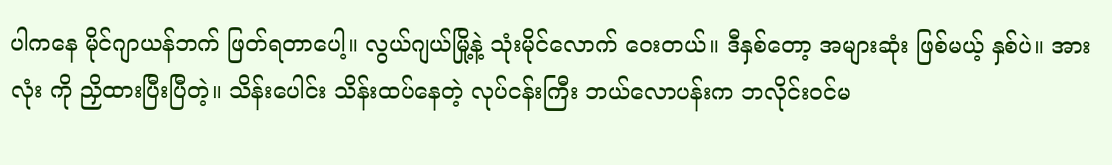ပါကနေ မိုင်ဂျာယန်ဘက် ဖြတ်ရတာပေါ့။ လွယ်ဂျယ်မြို့နဲ့ သုံးမိုင်လောက် ဝေးတယ်။ ဒီနှစ်တော့ အများဆုံး ဖြစ်မယ့် နှစ်ပဲ။ အားလုံး ကို ညှိထားပြီးပြီတဲ့။ သိန်းပေါင်း သိန်းထပ်နေတဲ့ လုပ်ငန်းကြီး ဘယ်လောပန်းက ဘလိုင်းဝင်မ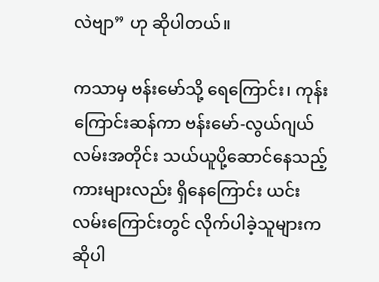လဲဗျာ” ဟု ဆိုပါတယ်။

ကသာမှ ဗန်းမော်သို့ ရေကြောင်း၊ ကုန်းကြောင်းဆန်ကာ ဗန်းမော်-လွယ်ဂျယ်လမ်းအတိုင်း သယ်ယူပို့ဆောင်နေသည့် ကားများလည်း ရှိနေကြောင်း ယင်းလမ်းကြောင်းတွင် လိုက်ပါခဲ့သူများက ဆိုပါ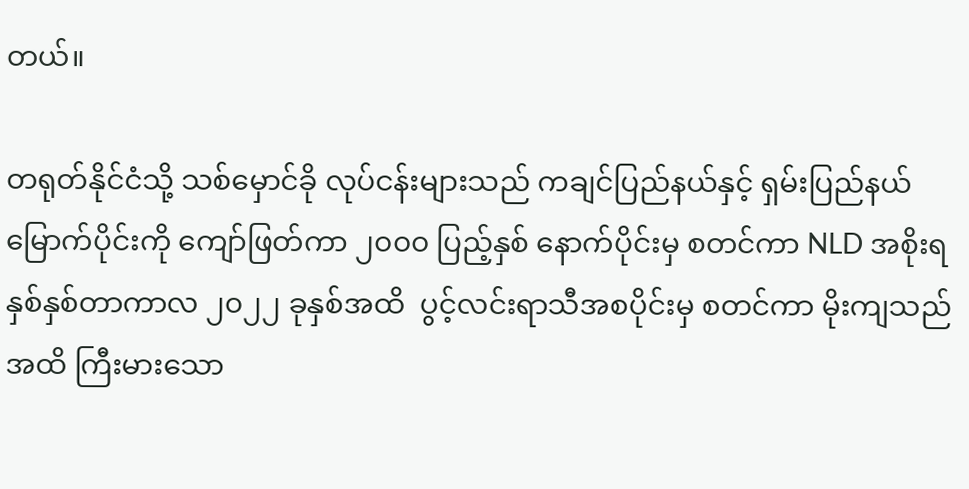တယ်။

တရုတ်နိုင်ငံသို့ သစ်မှောင်ခို လုပ်ငန်းများသည် ကချင်ပြည်နယ်နှင့် ရှမ်းပြည်နယ်မြောက်ပိုင်းကို ကျော်ဖြတ်ကာ ၂၀၀၀ ပြည့်နှစ် နောက်ပိုင်းမှ စတင်ကာ NLD အစိုးရ နှစ်နှစ်တာကာလ ၂၀၂၂ ခုနှစ်အထိ  ပွင့်လင်းရာသီအစပိုင်းမှ စတင်ကာ မိုးကျသည်အထိ ကြီးမားသော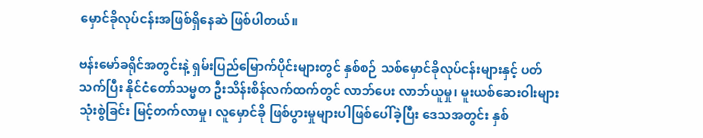မှောင်ခိုလုပ်ငန်းအဖြစ်ရှိနေဆဲ ဖြစ်ပါတယ်။

ဗန်းမော်ခရိုင်အတွင်းနဲ့ ရှမ်းပြည်မြောက်ပိုင်းများတွင် နှစ်စဉ် သစ်မှောင်ခိုလုပ်ငန်းများနှင့် ပတ်သက်ပြီး နိုင်ငံတော်သမ္မတ ဦးသိန်းစိန်လက်ထက်တွင် လာဘ်ပေး လာဘ်ယူမှု၊ မူးယစ်ဆေးဝါးများ သုံးစွဲခြင်း မြင့်တက်လာမှု၊ လူမှောင်ခို ဖြစ်ပွားမှုများပါဖြစ်ပေါ်ခဲ့ပြီး ဒေသအတွင်း နှစ်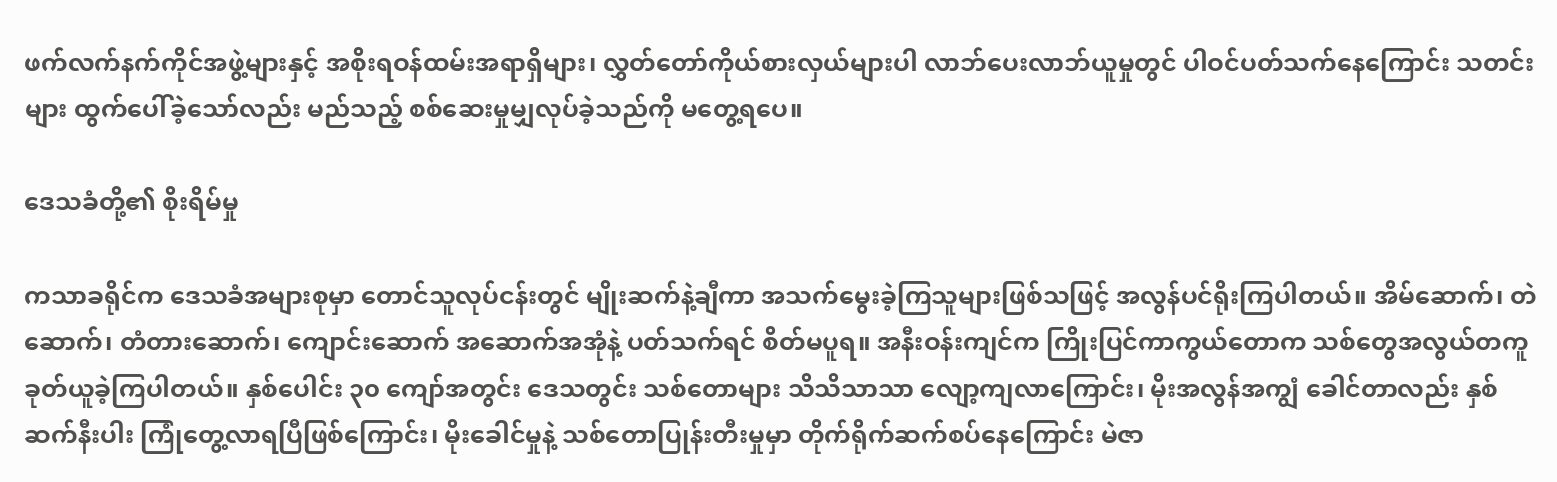ဖက်လက်နက်ကိုင်အဖွဲ့များနှင့် အစိုးရဝန်ထမ်းအရာရှိများ၊ လွှတ်တော်ကိုယ်စားလှယ်များပါ လာဘ်ပေးလာဘ်ယူမှုတွင် ပါဝင်ပတ်သက်နေကြောင်း သတင်းများ ထွက်ပေါ်ခဲ့သော်လည်း မည်သည့် စစ်ဆေးမှုမျှလုပ်ခဲ့သည်ကို မတွေ့ရပေ။

ဒေသခံတို့၏ စိုးရိမ်မှု

ကသာခရိုင်က ဒေသခံအများစုမှာ တောင်သူလုပ်ငန်းတွင် မျိုးဆက်နဲ့ချီကာ အသက်မွေးခဲ့ကြသူများဖြစ်သဖြင့် အလွန်ပင်ရိုးကြပါတယ်။ အိမ်ဆောက်၊ တဲဆောက်၊ တံတားဆောက်၊ ကျောင်းဆောက် အဆောက်အအုံနဲ့ ပတ်သက်ရင် စိတ်မပူရ။ အနီးဝန်းကျင်က ကြိုးပြင်ကာကွယ်တောက သစ်တွေအလွယ်တကူ ခုတ်ယူခဲ့ကြပါတယ်။ နှစ်ပေါင်း ၃၀ ကျော်အတွင်း ဒေသတွင်း သစ်တောများ သိသိသာသာ လျော့ကျလာကြောင်း၊ မိုးအလွန်အကျွံ ခေါင်တာလည်း နှစ်ဆက်နီးပါး ကြုံတွေ့လာရပြီဖြစ်ကြောင်း၊ မိုးခေါင်မှုနဲ့ သစ်တောပြုန်းတီးမှုမှာ တိုက်ရိုက်ဆက်စပ်နေကြောင်း မဲဇာ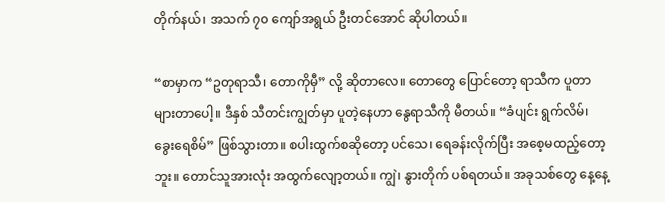တိုက်နယ်၊ အသက် ၇၀ ကျော်အရွယ် ဦးတင်အောင် ဆိုပါတယ်။

“စာမှာက “ဥတုရာသီ၊ တောကိုမှီ” လို့ ဆိုတာလေ။ တောတွေ ပြောင်တော့ ရာသီက ပူတာများတာပေါ့။ ဒီနှစ် သီတင်းကျွတ်မှာ ပူတဲ့နေဟာ နွေရာသီကို မီတယ်။ “ခံပျင်း ရွက်လိမ်၊ ခွေးရေစိမ်” ဖြစ်သွားတာ။ စပါးထွက်စဆိုတော့ ပင်သေ၊ ရေခန်းလိုက်ပြီး အစေ့မထည့်တော့ဘူး။ တောင်သူအားလုံး အထွက်လျော့တယ်။ ကျွဲ၊ နွားတိုက် ပစ်ရတယ်။ အခုသစ်တွေ နေ့နေ့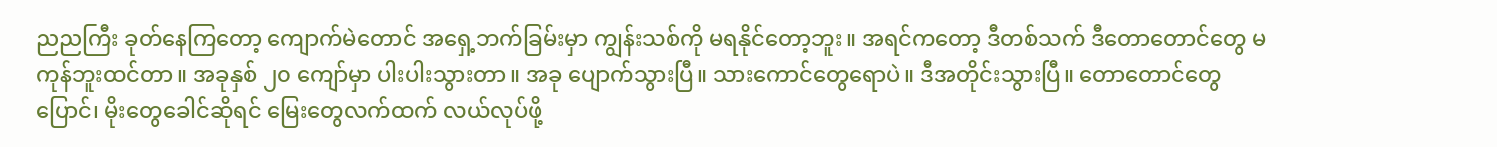ညညကြီး ခုတ်နေကြတော့ ကျောက်မဲတောင် အရှေ့ဘက်ခြမ်းမှာ ကျွန်းသစ်ကို မရနိုင်တော့ဘူး။ အရင်ကတော့ ဒီတစ်သက် ဒီတောတောင်တွေ မကုန်ဘူးထင်တာ။ အခုနှစ် ၂၀ ကျော်မှာ ပါးပါးသွားတာ။ အခု ပျောက်သွားပြီ။ သားကောင်တွေရောပဲ။ ဒီအတိုင်းသွားပြီ။ တောတောင်တွေပြောင်၊ မိုးတွေခေါင်ဆိုရင် မြေးတွေလက်ထက် လယ်လုပ်ဖို့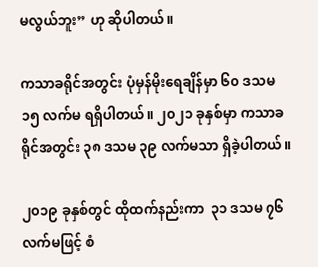မလွယ်ဘူး” ဟု ဆိုပါတယ်။

ကသာခရိုင်အတွင်း ပုံမှန်မိုးရေချိန်မှာ ၆၀ ဒသမ ၁၅ လက်မ ရရှိပါတယ်။ ၂၀၂၁ ခုနှစ်မှာ ကသာခရိုင်အတွင်း ၃၈ ဒသမ ၃၉ လက်မသာ ရှိခဲ့ပါတယ်။

၂၀၁၉ ခုနှစ်တွင် ထိုထက်နည်းကာ  ၃၁ ဒသမ ၇၆ လက်မဖြင့် စံ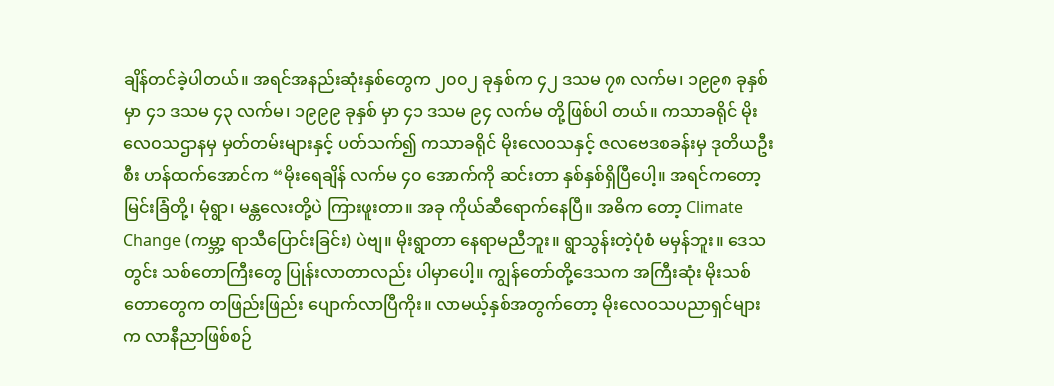ချိန်တင်ခဲ့ပါတယ်။ အရင်အနည်းဆုံးနှစ်တွေက ၂၀၀၂ ခုနှစ်က ၄၂ ဒသမ ၇၈ လက်မ၊ ၁၉၉၈ ခုနှစ်မှာ ၄၁ ဒသမ ၄၃ လက်မ၊ ၁၉၉၉ ခုနှစ် မှာ ၄၁ ဒသမ ၉၄ လက်မ တို့ဖြစ်ပါ တယ်။ ကသာခရိုင် မိုးလေဝသဌာနမှ မှတ်တမ်းများနှင့် ပတ်သက်၍ ကသာခရိုင် မိုးလေဝသနှင့် ဇလဗေဒစခန်းမှ ဒုတိယဦးစီး ဟန်ထက်အောင်က “မိုးရေချိန် လက်မ ၄၀ အောက်ကို ဆင်းတာ နှစ်နှစ်ရှိပြီပေါ့။ အရင်ကတော့ မြင်းခြံတို့၊ မုံရွာ၊ မန္တလေးတို့ပဲ ကြားဖူးတာ။ အခု ကိုယ်ဆီရောက်နေပြီ။ အဓိက တော့ Climate Change (ကမ္ဘာ့ ရာသီပြောင်းခြင်း) ပဲဗျ။ မိုးရွာတာ နေရာမညီဘူး။ ရွာသွန်းတဲ့ပုံစံ မမှန်ဘူး။ ဒေသတွင်း သစ်တောကြီးတွေ ပြုန်းလာတာလည်း ပါမှာပေါ့။ ကျွန်တော်တို့ဒေသက အကြီးဆုံး မိုးသစ်တောတွေက တဖြည်းဖြည်း ပျောက်လာပြီကိုး။ လာမယ့်နှစ်အတွက်တော့ မိုးလေဝသပညာရှင်များက လာနီညာဖြစ်စဉ်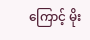ကြောင့် မိုး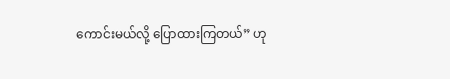ကောင်းမယ်လို့ ပြောထားကြတယ်” ဟု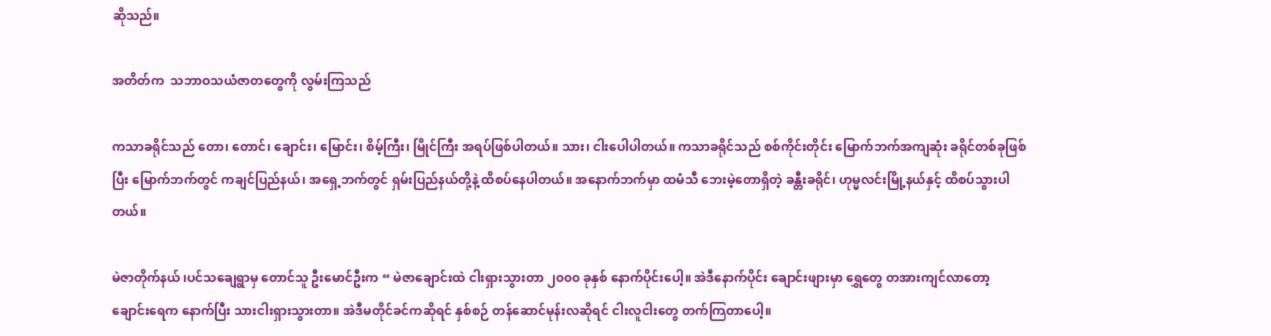ဆိုသည်။

အတိတ်က  သဘာဝသယံဇာတတွေကို လွမ်းကြသည်

ကသာခရိုင်သည် တော၊ တောင်၊ ချောင်း၊ မြောင်း၊ စိမ့်ကြီး၊ မြိုင်ကြီး အရပ်ဖြစ်ပါတယ်။ သား၊ ငါးပေါပါတယ်။ ကသာခရိုင်သည် စစ်ကိုင်းတိုင်း မြောက်ဘက်အကျဆုံး ခရိုင်တစ်ခုဖြစ်ပြီး မြောက်ဘက်တွင် ကချင်ပြည်နယ်၊ အရှေ့ဘက်တွင် ရှမ်းပြည်နယ်တို့နဲ့ ထိစပ်နေပါတယ်။ အနောက်ဘက်မှာ ထမံသီ ဘေးမဲ့တောရှိတဲ့ ခန္တီးခရိုင်၊ ဟုမ္မလင်းမြို့နယ်နှင့် ထိစပ်သွားပါတယ်။

မဲဇာတိုက်နယ် ၊ပင်သချေရွာမှ တောင်သူ ဦးမောင်ဦးက “ မဲဇာချောင်းထဲ ငါးရှားသွားတာ ၂၀၀၀ ခုနှစ် နောက်ပိုင်းပေါ့။ အဲဒီနောက်ပိုင်း ချောင်းဖျားမှာ ရွှေတွေ တအားကျင်လာတော့ ချောင်းရေက နောက်ပြီး သားငါးရှားသွားတာ။ အဲဒီမတိုင်ခင်ကဆိုရင် နှစ်စဉ် တန်ဆောင်မုန်းလဆိုရင် ငါးလူငါးတွေ တက်ကြတာပေါ့။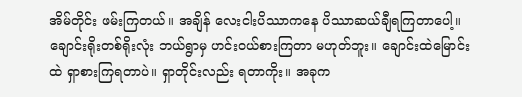အိမ်တိုင်း ဖမ်းကြတယ်။ အချိန် လေးငါးပိဿာကနေ ပိဿာဆယ်ချီရကြတာပေါ့။ ချောင်းရိုးတစ်ရိုးလုံး ဘယ်ရွာမှ ဟင်းဝယ်စားကြတာ မဟုတ်ဘူး။ ချောင်းထဲမြောင်းထဲ ရှာစားကြရတာပဲ။ ရှာတိုင်းလည်း ရတာကိုး။ အခုက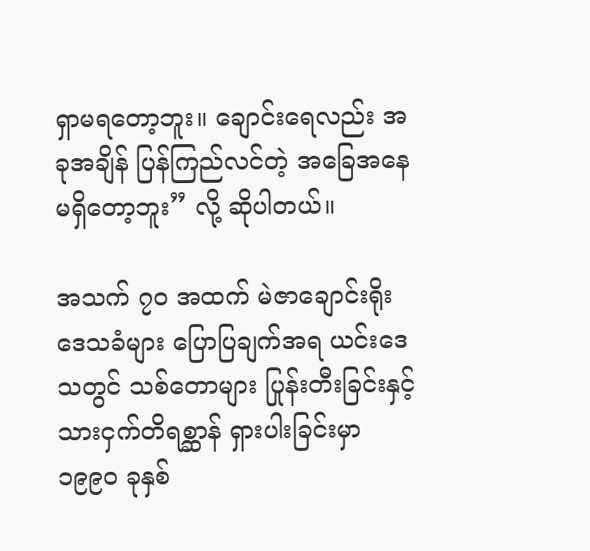ရှာမရတော့ဘူး။ ချောင်းရေလည်း အခုအချိန် ပြန်ကြည်လင်တဲ့ အခြေအနေ မရှိတော့ဘူး” လို့ ဆိုပါတယ်။

အသက် ၇၀ အထက် မဲဇာချောင်းရိုး ဒေသခံများ ပြောပြချက်အရ ယင်းဒေသတွင် သစ်တောများ ပြုန်းတီးခြင်းနှင့် သားငှက်တိရစ္ဆာန် ရှားပါးခြင်းမှာ ၁၉၉၀ ခုနှစ်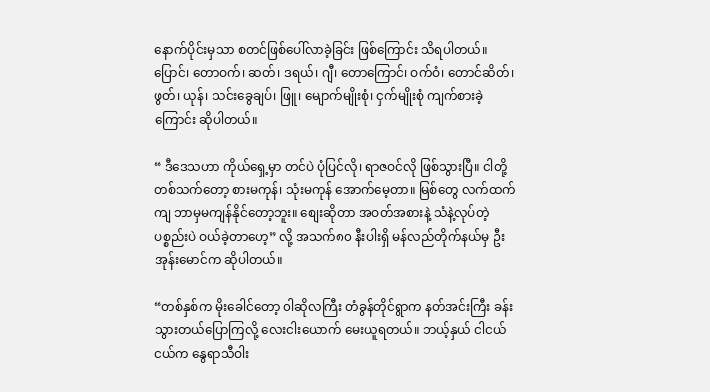နောက်ပိုင်းမှသာ စတင်ဖြစ်ပေါ်လာခဲ့ခြင်း ဖြစ်ကြောင်း သိရပါတယ်။ ပြောင်၊ တောဝက်၊ ဆတ်၊ ဒရယ်၊ ဂျီ၊ တောကြောင်၊ ဝက်ဝံ၊ တောင်ဆိတ်၊ ဖွတ်၊ ယုန်၊ သင်းခွေချပ်၊ ဖြူ၊ မျောက်မျိုးစုံ၊ ငှက်မျိုးစုံ ကျက်စားခဲ့ကြောင်း ဆိုပါတယ်။

“ ဒီဒေသဟာ ကိုယ်ရှေ့မှာ တင်ပဲ ပုံပြင်လို၊ ရာဇဝင်လို ဖြစ်သွားပြီ။ ငါတို့ တစ်သက်တော့ စားမကုန်၊ သုံးမကုန် အောက်မေ့တာ။ မြစ်တွေ လက်ထက်ကျ ဘာမှမကျန်နိုင်တော့ဘူး။ စျေးဆိုတာ အဝတ်အစားနဲ့ သံနဲ့လုပ်တဲ့ပစ္စည်းပဲ ဝယ်ခဲ့တာဟေ့” လို့ အသက်၈၀ နီးပါးရှိ မန်လည်တိုက်နယ်မှ ဦးအုန်းမောင်က ဆိုပါတယ်။

“တစ်နှစ်က မိုးခေါင်တော့ ၀ါဆိုလကြီး တံခွန်တိုင်ရွာက နတ်အင်းကြီး ခန်းသွားတယ်ပြောကြလို့ လေးငါးယောက် မေးယူရတယ်။ ဘယ့်နှယ် ငါငယ်ငယ်က နွေရာသီဝါး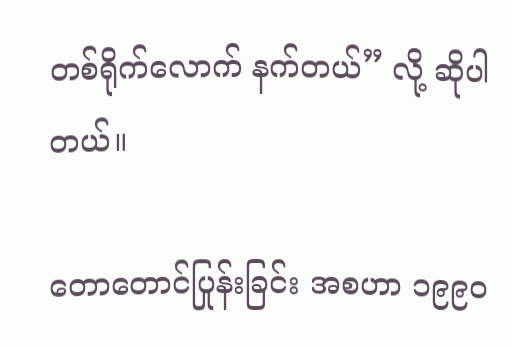တစ်ရိုက်လောက် နက်တယ်” လို့ ဆိုပါတယ်။

တောတောင်ပြုန်းခြင်း အစဟာ ၁၉၉၀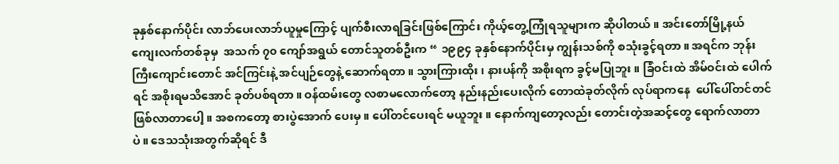ခုနှစ်နောက်ပိုင်း လာဘ်ပေးလာဘ်ယူမှုကြောင့် ပျက်စီးလာရခြင်းဖြစ်ကြောင်း ကိုယ့်တွေ့ကြုံရသူများက ဆိုပါတယ်။ အင်းတော်မြို့နယ် ကျေးလက်တစ်ခုမှ  အသက် ၇၀ ကျော်အရွယ် တောင်သူတစ်ဦးက “ ၁၉၉၄ ခုနှစ်နောက်ပိုင်းမှ ကျွန်းသစ်ကို စသုံးခွင့်ရတာ။ အရင်က ဘုန်းကြီးကျောင်းတောင် အင်ကြင်းနဲ့ အင်ပျဉ်တွေနဲ့ ဆောက်ရတာ။ သွားကြားထိုး၊ နားပန်ကို အစိုးရက ခွင့်မပြုဘူး။ ခြံဝင်းထဲ အိမ်ဝင်းထဲ ပေါက်ရင် အစိုးရမသိအောင် ခုတ်ပစ်ရတာ။ ဝန်ထမ်းတွေ လစာမလောက်တော့ နည်းနည်းပေးလိုက် တောထဲခုတ်လိုက် လုပ်ရာကနေ  ပေါ်ပေါ်တင်တင် ဖြစ်လာတာပေါ့။ အစကတော့ စားပွဲအောက် ပေးမှ။ ပေါ်တင်ပေးရင် မယူဘူး။ နောက်ကျတော့လည်း တောင်းတဲ့အဆင့်တွေ ရောက်လာတာပဲ။ ဒေသသုံးအတွက်ဆိုရင် ဒီ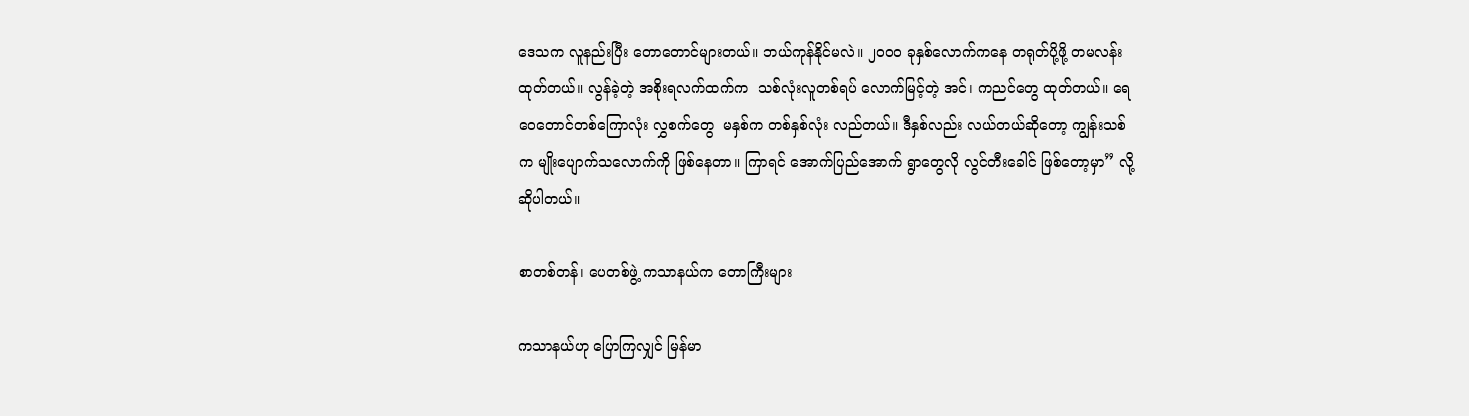ဒေသက လူနည်းပြီး တောတောင်များတယ်။ ဘယ်ကုန်နိုင်မလဲ။ ၂၀၀၀ ခုနှစ်လောက်ကနေ တရုတ်ပို့ဖို့ တမလန်း ထုတ်တယ်။ လွန်ခဲ့တဲ့ အစိုးရလက်ထက်က  သစ်လုံးလူတစ်ရပ် လောက်မြင့်တဲ့ အင်၊ ကညင်တွေ ထုတ်တယ်။ ရေဝေတောင်တစ်ကြောလုံး လွှစက်တွေ  မနှစ်က တစ်နှစ်လုံး လည်တယ်။ ဒီနှစ်လည်း လယ်တယ်ဆိုတော့ ကျွန်းသစ်က မျိုးပျောက်သလောက်ကို ဖြစ်နေတာ။ ကြာရင် အောက်ပြည်အောက် ရွာတွေလို လွင်တီးခေါင် ဖြစ်တော့မှာ” လို့ ဆိုပါတယ်။

စာတစ်တန်၊ ပေတစ်ဖွဲ့ ကသာနယ်က တောကြီးများ

ကသာနယ်ဟု ပြောကြလျှင် မြန်မာ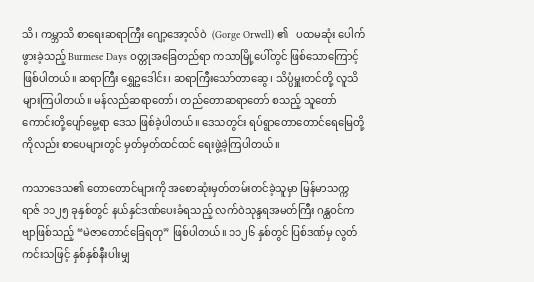သိ၊ ကမ္ဘာသိ စာရေးဆရာကြီး ဂျော့အော့လ်ဝဲ  (Gorge Orwell) ၏   ပထမဆုံး ပေါက်ဖွားခဲ့သည့် Burmese Days ဝတ္တုအခြေတည်ရာ ကသာမြို့ပေါ်တွင် ဖြစ်သောကြောင့် ဖြစ်ပါတယ်။ ဆရာကြီး ရွှေဥဒေါင်း၊ ဆရာကြီးသော်တာဆွေ၊ သိပ္ပံမှူးတင်တို့ လူသိများကြပါတယ်။ မန်လည်ဆရာတော်၊ တည်တောဆရာတော် စသည့် သူတော်ကောင်းတို့ပျော်မွေ့ရာ ဒေသ ဖြစ်ခဲ့ပါတယ်။ ဒေသတွင်း ရပ်ရွာတောတောင်ရေမြေတို့ကိုလည်း စာပေများတွင် မှတ်မှတ်ထင်ထင် ရေးဖွဲ့ခဲ့ကြပါတယ်။

ကသာဒေသ၏ တောတောင်များကို အစောဆုံးမှတ်တမ်းတင်ခဲ့သူမှာ မြန်မာသက္ကရာဇ် ၁၁၂၅ ခုနှစ်တွင် နယ်နှင်ဒဏ်ပေးခံရသည့် လက်ဝဲသုန္ဒရအမတ်ကြီး ဂန္ထဝင်ကဗျာဖြစ်သည့် “မဲဇာတောင်ခြေရတု” ဖြစ်ပါတယ်။ ၁၁၂၆ နှစ်တွင် ပြစ်ဒဏ်မှ လွတ်ကင်းသဖြင့် နှစ်နှစ်နီးပါးမျှ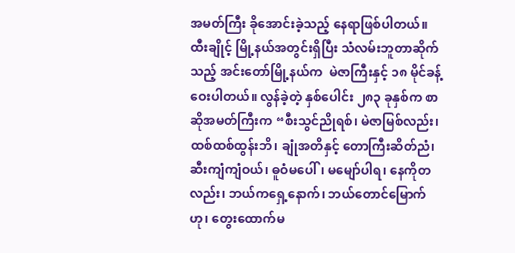အမတ်ကြီး ခိုအောင်းခဲ့သည့် နေရာဖြစ်ပါတယ်။ ထီးချိုင့် မြို့နယ်အတွင်းရှိပြီး သံလမ်းဘူတာဆိုက်သည့် အင်းတော်မြို့နယ်က  မဲဇာကြီးနှင့် ၁၈ မိုင်ခန့်ဝေးပါတယ်။ လွန်ခဲ့တဲ့ နှစ်ပေါင်း ၂၈၃ ခုနှစ်က စာဆိုအမတ်ကြီးက “စီးသွင်ညိုရစ်၊ မဲဇာမြစ်လည်း၊ ထစ်ထစ်ထွန်းဘိ၊ ချုံအတိနှင့် တောကြီးဆိတ်ညံ၊ ဆီးကျံကျံဝယ်၊ ဓူဝံမပေါ်၊ မမျော်ပါရ၊ နေကိုတလည်း၊ ဘယ်ကရှေ့နောက်၊ ဘယ်တောင်မြောက်ဟု၊ တွေးထောက်မ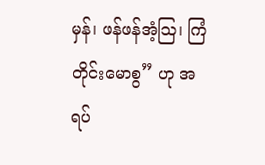မှန်၊ ဖန်ဖန်အံ့သြ၊ ကြံတိုင်းမောစွ” ဟု အရပ်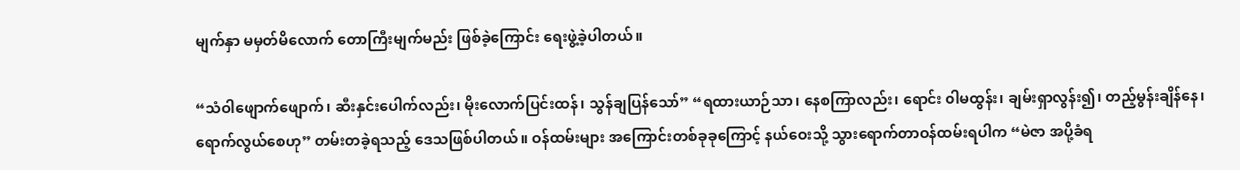မျက်နှာ မမှတ်မိလောက် တောကြီးမျက်မည်း ဖြစ်ခဲ့ကြောင်း ရေးဖွဲ့ခဲ့ပါတယ်။

“သံဝါဖျောက်ဖျောက်၊ ဆီးနှင်းပေါက်လည်း၊ မိုးလောက်ပြင်းထန်၊ သွန်ချပြန်သော်” “ရထားယာဉ်သာ၊ နေစကြာလည်း၊ ရောင်း ၀ါမထွန်း၊ ချမ်းရှာလွန်း၍၊ တည့်မွန်းချိန်နေ၊ ရောက်လွယ်စေဟု” တမ်းတခဲ့ရသည့် ဒေသဖြစ်ပါတယ်။ ဝန်ထမ်းများ အကြောင်းတစ်ခုခုကြောင့် နယ်ဝေးသို့ သွားရောက်တာဝန်ထမ်းရပါက “မဲဇာ အပို့ခံရ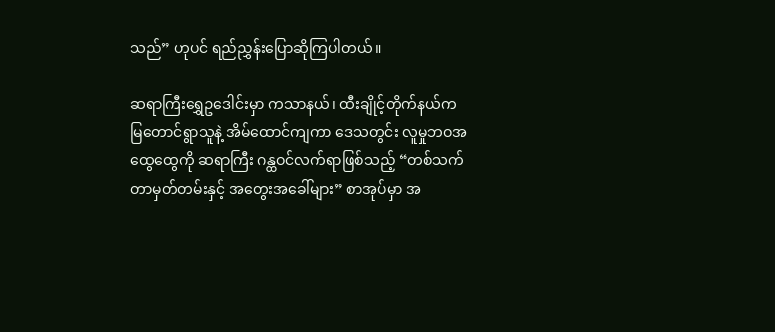သည်” ဟုပင် ရည်ညွှန်းပြောဆိုကြပါတယ်။

ဆရာကြီးရွှေဥဒေါင်းမှာ ကသာနယ်၊ ထီးချိုင့်တိုက်နယ်က မြတောင်ရွာသူနဲ့ အိမ်ထောင်ကျကာ ဒေသတွင်း လူမှုဘဝအထွေထွေကို ဆရာကြီး ဂန္ထဝင်လက်ရာဖြစ်သည့် “တစ်သက်တာမှတ်တမ်းနှင့် အတွေးအခေါ်များ” စာအုပ်မှာ အ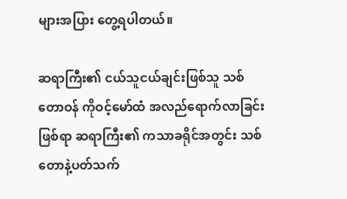များအပြား တွေ့ရပါတယ်။

ဆရာကြီး၏ ငယ်သူငယ်ချင်းဖြစ်သူ သစ်တောဝန် ကိုဝင့်မော်ထံ အလည်ရောက်လာခြင်းဖြစ်ရာ ဆရာကြီး၏ ကသာခရိုင်အတွင်း သစ်တောနဲ့ပတ်သက်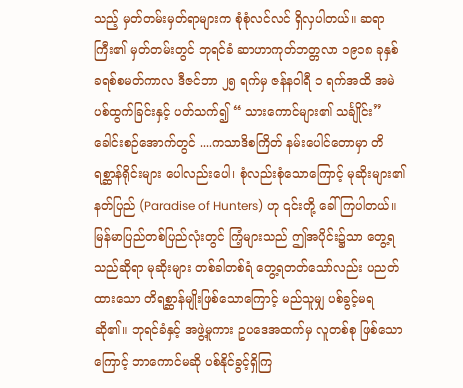သည့် မှတ်တမ်းမှတ်ရာများက စုံစုံလင်လင် ရှိလှပါတယ်။ ဆရာကြီး၏ မှတ်တမ်းတွင် ဘုရင်ခံ ဆာဟာကုတ်ဘတ္တလာ ၁၉၁၈ ခုနှစ် ခရစ်စမတ်ကာလ ဒီဇင်ဘာ ၂၅ ရက်မှ ဇန်နဝါရီ ၁ ရက်အထိ အမဲပစ်ထွက်ခြင်းနှင့် ပတ်သက်၍ “ သားကောင်များ၏ သင်္ချိုင်း” ခေါင်းစဉ်အောက်တွင် ....ကသာဒိစကြိတ် နမ်းပေါင်တောမှာ တိရစ္ဆာန်ရိုင်းများ ပေါလည်းပေါ၊ စုံလည်းစုံသောကြောင့် မုဆိုးများ၏ နတ်ပြည် (Paradise of Hunters) ဟု ၎င်းတို့ ခေါ်ကြပါတယ်။ မြန်မာပြည်တစ်ပြည်လုံးတွင် ကြံ့များသည် ဤအပိုင်း၌သာ တွေ့ရသည်ဆိုရာ မုဆိုးများ တစ်ခါတစ်ရံ တွေ့ရတတ်သော်လည်း ပညတ်ထားသော တိရစ္ဆာန်မျိုးဖြစ်သောကြောင့် မည်သူမျှ ပစ်ခွင့်မရ ဆို၏။ ဘုရင်ခံနှင့် အဖွဲ့မူကား ဥပဒေအထက်မှ လူတစ်စု ဖြစ်သောကြောင့် ဘာကောင်မဆို ပစ်နိုင်ခွင့်ရှိကြ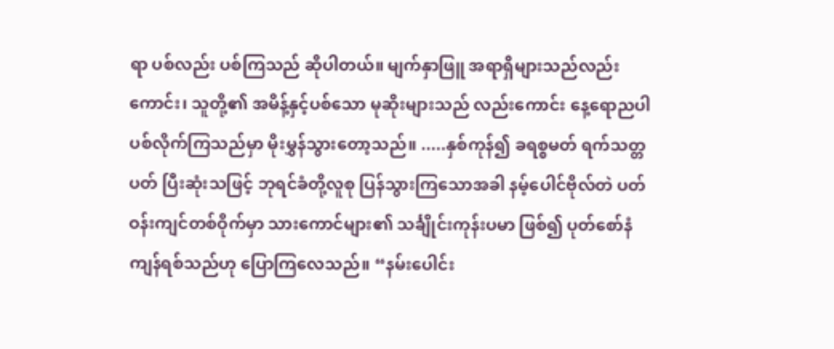ရာ ပစ်လည်း ပစ်ကြသည် ဆိုပါတယ်။ မျက်နှာဖြူ အရာရှိများသည်လည်းကောင်း၊ သူတို့၏ အမိန့်နှင့်ပစ်သော မုဆိုးများသည် လည်းကောင်း နေ့ရောညပါ ပစ်လိုက်ကြသည်မှာ မိုးမွှန်သွားတော့သည်။ .....နှစ်ကုန်၍ ခရစ္စမတ် ရက်သတ္တပတ် ပြီးဆုံးသဖြင့် ဘုရင်ခံတို့လူစု ပြန်သွားကြသောအခါ နမ့်ပေါင်ဗိုလ်တဲ ပတ်ဝန်းကျင်တစ်ဝိုက်မှာ သားကောင်များ၏ သင်္ချိုင်းကုန်းပမာ ဖြစ်၍ ပုတ်စော်နံကျန်ရစ်သည်ဟု ပြောကြလေသည်။ “နမ်းပေါင်း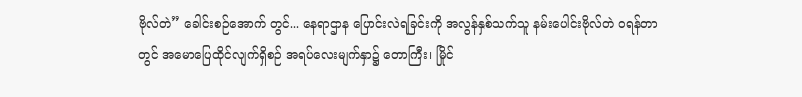ဗိုလ်တဲ” ခေါင်းစဉ်အောက် တွင်... နေရာဌာန ပြောင်းလဲရခြင်းကို အလွန်နှစ်သက်သူ နမ်းပေါင်းဗိုလ်တဲ ဝရန်တာတွင် အမောပြေထိုင်လျက်ရှိစဉ် အရပ်လေးမျက်နှာ၌ တောကြီး၊ မြိုင်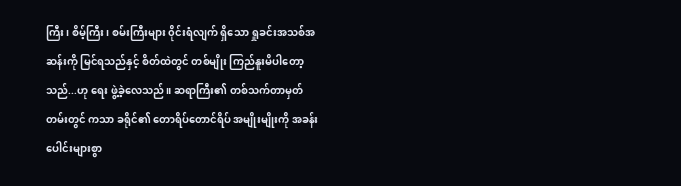ကြီး၊ စိမ့်ကြီး၊ စမ်းကြီးများ ၀ိုင်းရံလျက် ရှိသော ရှုခင်းအသစ်အဆန်းကို မြင်ရသည်နှင့် စိတ်ထဲတွင် တစ်မျိုး ကြည်နူးမိပါတော့သည်...ဟု ရေး ဖွဲ့ခဲ့လေသည်။ ဆရာကြီး၏ တစ်သက်တာမှတ်တမ်းတွင် ကသာ ခရိုင်၏ တောရိပ်တောင်ရိပ် အမျိုးမျိုးကို အခန်းပေါင်းများစွာ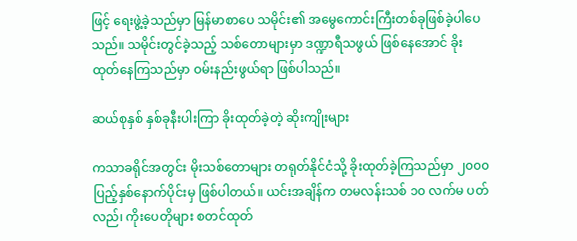ဖြင့် ရေးဖွဲ့ခဲ့သည်မှာ မြန်မာစာပေ သမိုင်း၏ အမွေကောင်းကြီးတစ်ခုဖြစ်ခဲ့ပါပေသည်။ သမိုင်းတွင်ခဲ့သည့် သစ်တောများမှာ ဒဏ္ဍာရီသဖွယ် ဖြစ်နေအောင် ခိုးထုတ်နေကြသည်မှာ ဝမ်းနည်းဖွယ်ရာ ဖြစ်ပါသည်။

ဆယ်စုနှစ် နှစ်ခုနီးပါးကြာ ခိုးထုတ်ခဲ့တဲ့ ဆိုးကျိုးများ

ကသာခရိုင်အတွင်း မိုးသစ်တောများ တရုတ်နိုင်ငံသို့ ခိုးထုတ်ခဲ့ကြသည်မှာ ၂၀၀၀ ပြည့်နှစ်နောက်ပိုင်းမှ ဖြစ်ပါတယ်။ ယင်းအချိန်က တမလန်းသစ် ၁၀ လက်မ ပတ်လည်၊ ကိုးပေတိုများ စတင်ထုတ်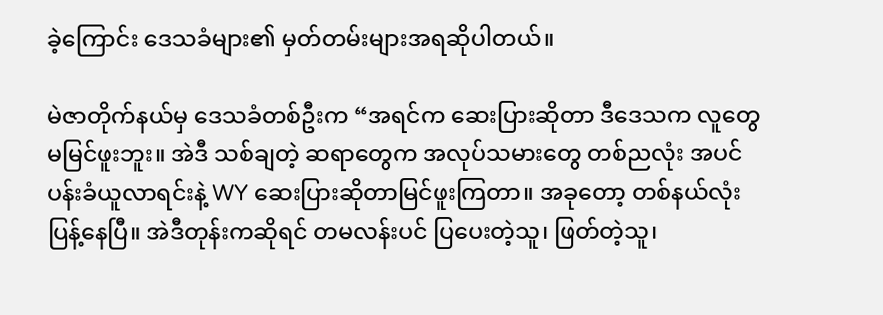ခဲ့ကြောင်း ဒေသခံများ၏ မှတ်တမ်းများအရဆိုပါတယ်။

မဲဇာတိုက်နယ်မှ ဒေသခံတစ်ဦးက “အရင်က ဆေးပြားဆိုတာ ဒီဒေသက လူတွေ မမြင်ဖူးဘူး။ အဲဒီ သစ်ချတဲ့ ဆရာတွေက အလုပ်သမားတွေ တစ်ညလုံး အပင်ပန်းခံယူလာရင်းနဲ့ WY ဆေးပြားဆိုတာမြင်ဖူးကြတာ။ အခုတော့ တစ်နယ်လုံး ပြန့်နေပြီ။ အဲဒီတုန်းကဆိုရင် တမလန်းပင် ပြပေးတဲ့သူ၊ ဖြတ်တဲ့သူ၊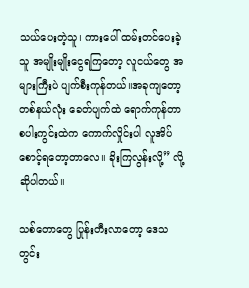သယ်ပေးတဲ့သူ၊ ကားပေါ် ထမ်းတင်ပေးခဲ့သူ အမျိုးမျိုးငွေရကြတော့ လူငယ်တွေ အများကြီးပဲ ပျက်စီးကုန်တယ်။အခုကျတော့ တစ်နယ်လုံး ခေတ်ပျက်ထဲ ရောက်ကုန်တာ စပါးကွင်းထဲက ကောက်လှိုင်းပါ လူအိပ်စောင့်ရတော့တာလေ။ ခိုးကြလွန်းလို့” လို့ ဆိုပါတယ်။

သစ်တောတွေ ပြုန်းတီးလာတော့ ဒေသတွင်း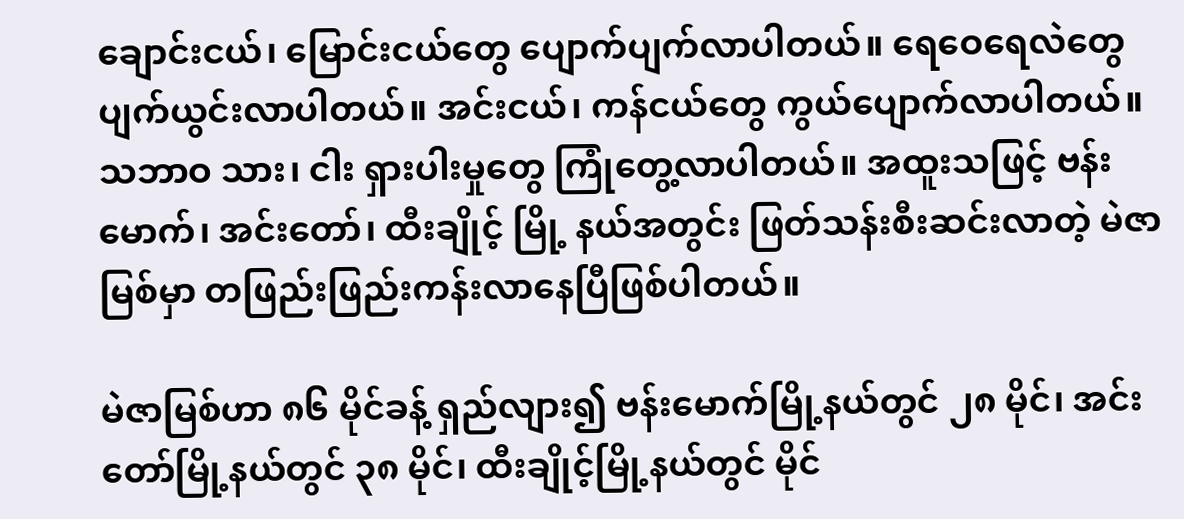ချောင်းငယ်၊ မြောင်းငယ်တွေ ပျောက်ပျက်လာပါတယ်။ ရေဝေရေလဲတွေ ပျက်ယွင်းလာပါတယ်။ အင်းငယ်၊ ကန်ငယ်တွေ ကွယ်ပျောက်လာပါတယ်။ သဘာဝ သား၊ ငါး ရှားပါးမှုတွေ ကြုံတွေ့လာပါတယ်။ အထူးသဖြင့် ဗန်းမောက်၊ အင်းတော်၊ ထီးချိုင့် မြို့ နယ်အတွင်း ဖြတ်သန်းစီးဆင်းလာတဲ့ မဲဇာမြစ်မှာ တဖြည်းဖြည်းကန်းလာနေပြီဖြစ်ပါတယ်။

မဲဇာမြစ်ဟာ ၈၆ မိုင်ခန့် ရှည်လျား၍ ဗန်းမောက်မြို့နယ်တွင် ၂၈ မိုင်၊ အင်းတော်မြို့နယ်တွင် ၃၈ မိုင်၊ ထီးချိုင့်မြို့နယ်တွင် မိုင်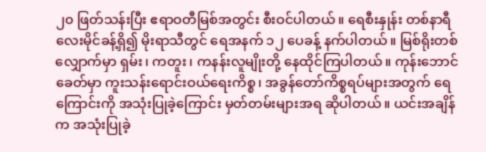၂၀ ဖြတ်သန်းပြီး ဧရာဝတီမြစ်အတွင်း စီးဝင်ပါတယ်။ ရေစီးနှုန်း တစ်နာရီလေးမိုင်ခန့်ရှိ၍ မိုးရာသီတွင် ရေအနက် ၁၂ ပေခန့် နက်ပါတယ်။ မြစ်ရိုးတစ်လျှောက်မှာ ရှမ်း၊ ကတူး၊ ကနန်းလူမျိုးတို့ နေထိုင်ကြပါတယ်။ ကုန်းဘောင်ခေတ်မှာ ကူးသန်းရောင်းဝယ်ရေးကိစ္စ၊ အခွန်တော်ကိစ္စရပ်များအတွက် ရေကြောင်းကို အသုံးပြုခဲ့ကြောင်း မှတ်တမ်းများအရ ဆိုပါတယ်။ ယင်းအချိန်က အသုံးပြုခဲ့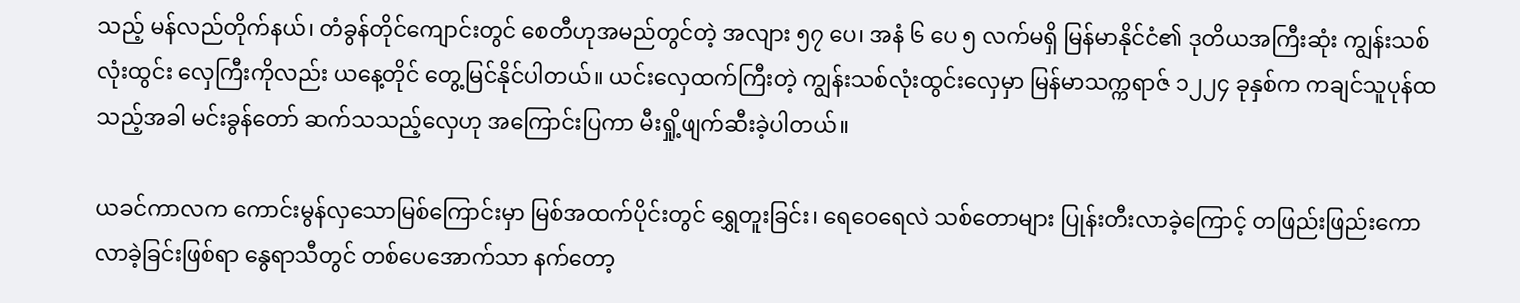သည့် မန်လည်တိုက်နယ်၊ တံခွန်တိုင်ကျောင်းတွင် စေတီဟုအမည်တွင်တဲ့ အလျား ၅၇ ပေ၊ အနံ ၆ ပေ ၅ လက်မရှိ မြန်မာနိုင်ငံ၏ ဒုတိယအကြီးဆုံး ကျွန်းသစ်လုံးထွင်း လှေကြီးကိုလည်း ယနေ့တိုင် တွေ့မြင်နိုင်ပါတယ်။ ယင်းလှေထက်ကြီးတဲ့ ကျွန်းသစ်လုံးထွင်းလှေမှာ မြန်မာသက္ကရာဇ် ၁၂၂၄ ခုနှစ်က ကချင်သူပုန်ထသည့်အခါ မင်းခွန်တော် ဆက်သသည့်လှေဟု အကြောင်းပြကာ မီးရှို့ဖျက်ဆီးခဲ့ပါတယ်။

ယခင်ကာလက ကောင်းမွန်လှသောမြစ်ကြောင်းမှာ မြစ်အထက်ပိုင်းတွင် ရွှေတူးခြင်း၊ ရေဝေရေလဲ သစ်တောများ ပြုန်းတီးလာခဲ့ကြောင့် တဖြည်းဖြည်းကောလာခဲ့ခြင်းဖြစ်ရာ နွေရာသီတွင် တစ်ပေအောက်သာ နက်တော့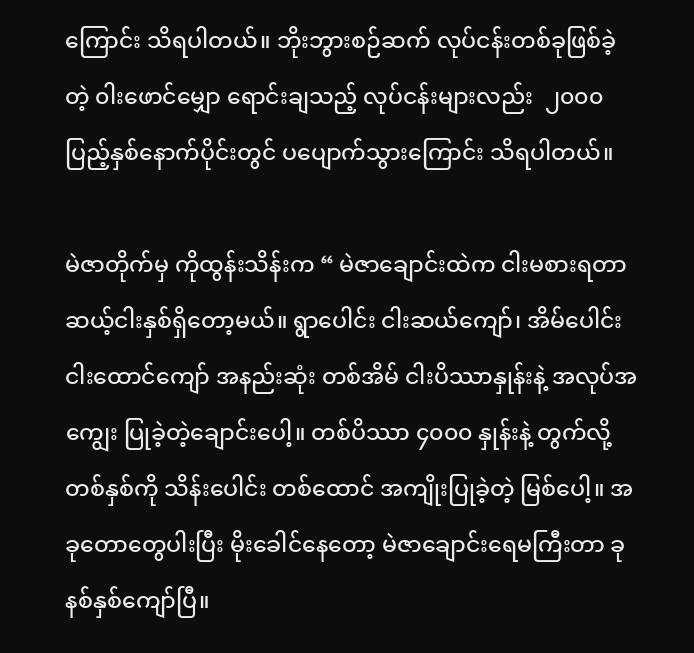ကြောင်း သိရပါတယ်။ ဘိုးဘွားစဉ်ဆက် လုပ်ငန်းတစ်ခုဖြစ်ခဲ့တဲ့ ၀ါးဖောင်မျှော ရောင်းချသည့် လုပ်ငန်းများလည်း  ၂၀၀၀ ပြည့်နှစ်နောက်ပိုင်းတွင် ပပျောက်သွားကြောင်း သိရပါတယ်။

မဲဇာတိုက်မှ ကိုထွန်းသိန်းက “ မဲဇာချောင်းထဲက ငါးမစားရတာ ဆယ့်ငါးနှစ်ရှိတော့မယ်။ ရွာပေါင်း ငါးဆယ်ကျော်၊ အိမ်ပေါင်း ငါးထောင်ကျော် အနည်းဆုံး တစ်အိမ် ငါးပိဿာနှုန်းနဲ့ အလုပ်အကျွေး ပြုခဲ့တဲ့ချောင်းပေါ့။ တစ်ပိဿာ ၄၀၀၀ နှုန်းနဲ့ တွက်လို့ တစ်နှစ်ကို သိန်းပေါင်း တစ်ထောင် အကျိုးပြုခဲ့တဲ့ မြစ်ပေါ့။ အခုတောတွေပါးပြီး မိုးခေါင်နေတော့ မဲဇာချောင်းရေမကြီးတာ ခုနစ်နှစ်ကျော်ပြီ။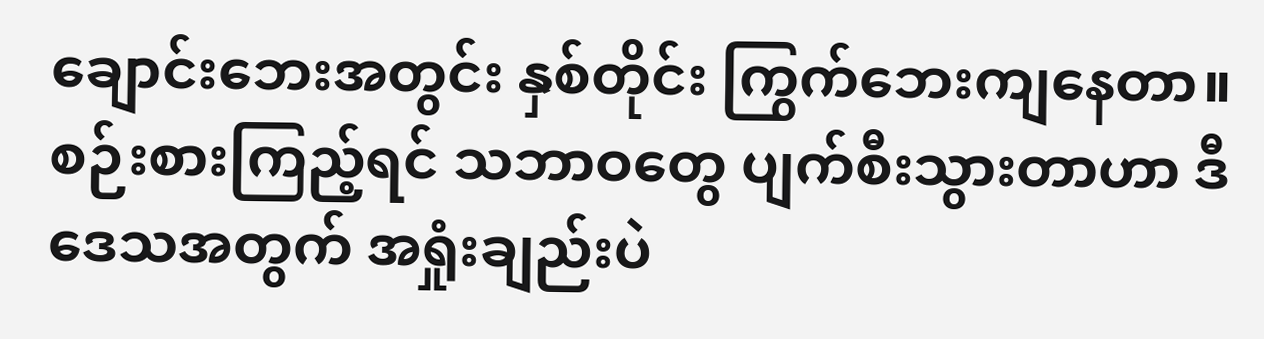ချောင်းဘေးအတွင်း နှစ်တိုင်း ကြွက်ဘေးကျနေတာ။ စဉ်းစားကြည့်ရင် သဘာဝတွေ ပျက်စီးသွားတာဟာ ဒီဒေသအတွက် အရှုံးချည်းပဲ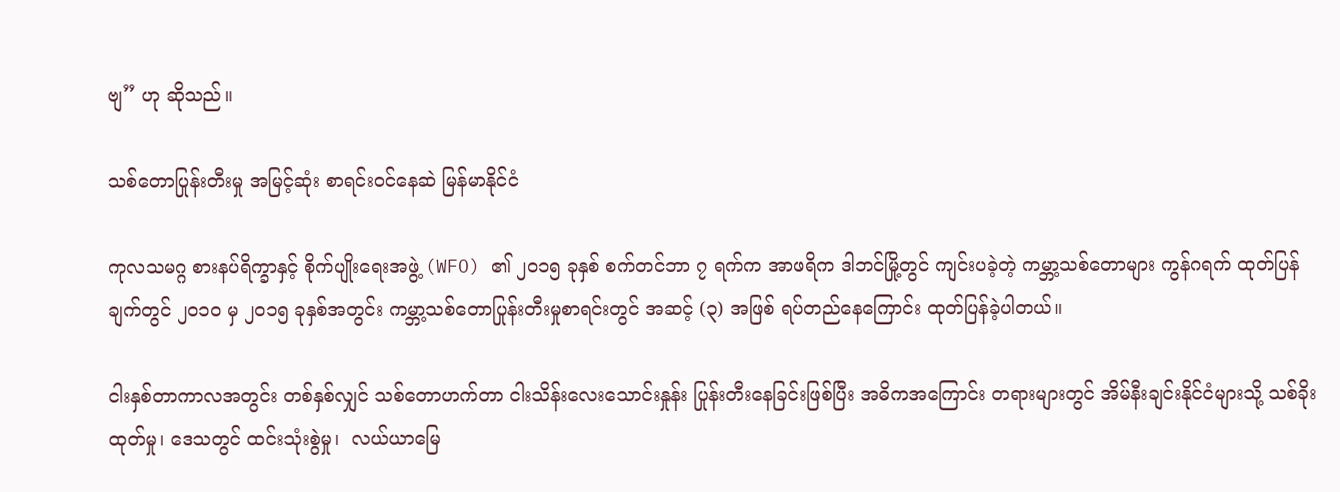ဗျ” ဟု ဆိုသည်။

သစ်တောပြုန်းတီးမှု အမြင့်ဆုံး စာရင်းဝင်နေဆဲ မြန်မာနိုင်ငံ

ကုလသမဂ္ဂ စားနပ်ရိက္ခာနှင့် စိုက်ပျိုးရေးအဖွဲ့ (WFO) ၏ ၂၀၁၅ ခုနှစ် စက်တင်ဘာ ၇ ရက်က အာဖရိက ဒါဘင်မြို့တွင် ကျင်းပခဲ့တဲ့ ကမ္ဘာ့သစ်တောများ ကွန်ဂရက် ထုတ်ပြန်ချက်တွင် ၂၀၁၀ မှ ၂၀၁၅ ခုနှစ်အတွင်း ကမ္ဘာ့သစ်တောပြုန်းတီးမှုစာရင်းတွင် အဆင့် (၃) အဖြစ် ရပ်တည်နေကြောင်း ထုတ်ပြန်ခဲ့ပါတယ်။

ငါးနှစ်တာကာလအတွင်း တစ်နှစ်လျှင် သစ်တောဟက်တာ ငါးသိန်းလေးသောင်းနှုန်း ပြုန်းတီးနေခြင်းဖြစ်ပြီး အဓိကအကြောင်း တရားများတွင် အိမ်နီးချင်းနိုင်ငံများသို့ သစ်ခိုးထုတ်မှု၊ ဒေသတွင် ထင်းသုံးစွဲမှု၊  လယ်ယာမြေ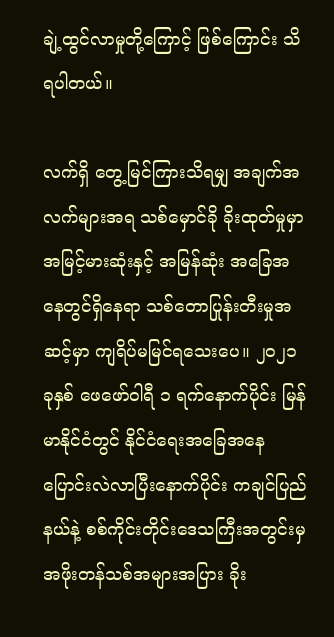ချဲ့ထွင်လာမှုတို့ကြောင့် ဖြစ်ကြောင်း သိရပါတယ်။

လက်ရှိ တွေ့မြင်ကြားသိရမျှ အချက်အလက်များအရ သစ်မှောင်ခို ခိုးထုတ်မှုမှာ အမြင့်မားဆုံးနှင့် အမြန်ဆုံး အခြေအနေတွင်ရှိနေရာ သစ်တောပြုန်းတီးမှုအဆင့်မှာ ကျရိပ်မမြင်ရသေးပေ။ ၂၀၂၁ ခုနှစ် ဖေဖော်ဝါရီ ၁ ရက်နောက်ပိုင်း မြန်မာနိုင်ငံတွင် နိုင်ငံရေးအခြေအနေ ပြောင်းလဲလာပြီးနောက်ပိုင်း ကချင်ပြည်နယ်နဲ့ စစ်ကိုင်းတိုင်းဒေသကြီးအတွင်းမှ အဖိုးတန်သစ်အများအပြား ခိုး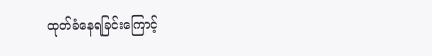ထုတ်ခံနေရခြင်းကြောင့်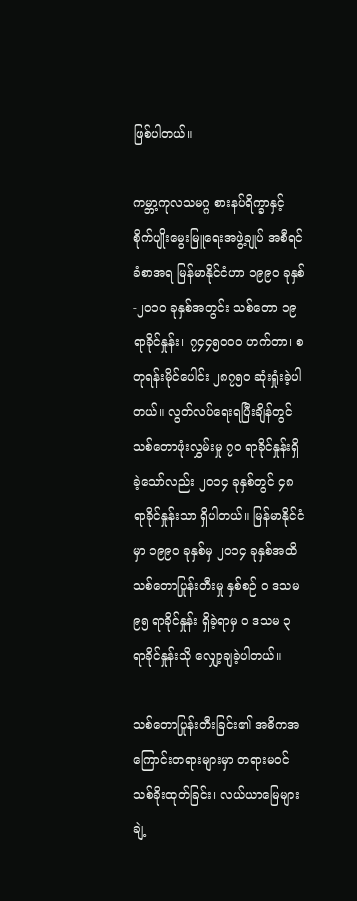ဖြစ်ပါတယ်။

ကမ္ဘာ့ကုလသမဂ္ဂ စားနပ်ရိက္ခာနှင့် စိုက်ပျိုးမွေးမြူရေးအဖွဲ့ချုပ် အစီရင်ခံစာအရ မြန်မာနိုင်ငံဟာ ၁၉၉၀ ခုနှစ်-၂၀၁၀ ခုနှစ်အတွင်း သစ်တော ၁၉ ရာခိုင်နှုန်း၊ ၇၄၄၅၀၀၀ ဟက်တာ၊ စတုရန်းမိုင်ပေါင်း ၂၈၇၅၀ ဆုံးရှုံးခဲ့ပါတယ်။ လွတ်လပ်ရေးရပြီးချိန်တွင် သစ်တောဖုံးလွှမ်းမှု ၇၀ ရာခိုင်နှုန်းရှိခဲ့သော်လည်း ၂၀၁၄ ခုနှစ်တွင် ၄၈ ရာခိုင်နှုန်းသာ ရှိပါတယ်။ မြန်မာနိုင်ငံမှာ ၁၉၉၀ ခုနှစ်မှ ၂၀၁၄ ခုနှစ်အထိ သစ်တောပြုန်းတီးမှု နှစ်စဉ် ၀ ဒသမ ၉၅ ရာခိုင်နှုန်း ရှိခဲ့ရာမှ ၀ ဒသမ ၃ ရာခိုင်နှုန်းသို လျှော့ချခဲ့ပါတယ်။

သစ်တောပြုန်းတီးခြင်း၏ အဓိကအကြောင်းတရားများမှာ တရားမဝင် သစ်ခိုးထုတ်ခြင်း၊ လယ်ယာမြေများ ချဲ့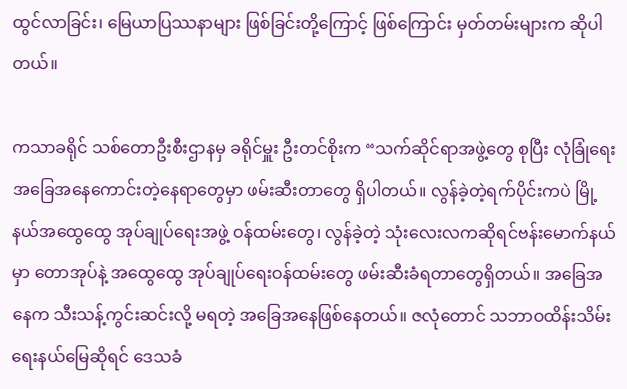ထွင်လာခြင်း၊ မြေယာပြဿနာများ ဖြစ်ခြင်းတို့ကြောင့် ဖြစ်ကြောင်း မှတ်တမ်းများက ဆိုပါတယ်။

ကသာခရိုင် သစ်တောဦးစီးဌာနမှ ခရိုင်မှူး ဦးတင်စိုးက “သက်ဆိုင်ရာအဖွဲ့တွေ စုပြီး လုံခြုံရေး အခြေအနေကောင်းတဲ့နေရာတွေမှာ ဖမ်းဆီးတာတွေ ရှိပါတယ်။ လွန်ခဲ့တဲ့ရက်ပိုင်းကပဲ မြို့နယ်အထွေထွေ အုပ်ချုပ်ရေးအဖွဲ့ ဝန်ထမ်းတွေ၊ လွန်ခဲ့တဲ့ သုံးလေးလကဆိုရင်ဗန်းမောက်နယ်မှာ တောအုပ်နဲ့ အထွေထွေ အုပ်ချုပ်ရေးဝန်ထမ်းတွေ ဖမ်းဆီးခံရတာတွေရှိတယ်။ အခြေအနေက သီးသန့်ကွင်းဆင်းလို့ မရတဲ့ အခြေအနေဖြစ်နေတယ်။ ဇလုံတောင် သဘာဝထိန်းသိမ်းရေးနယ်မြေဆိုရင် ဒေသခံ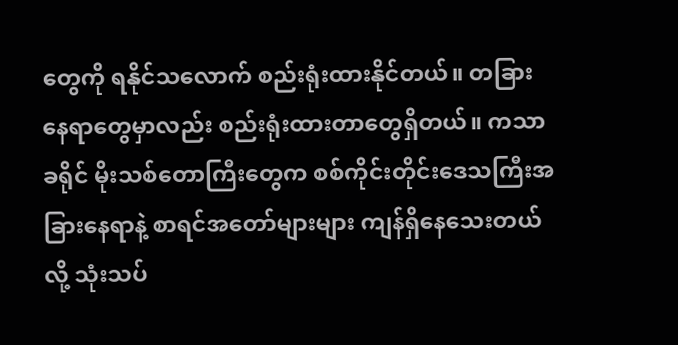တွေကို ရနိုင်သလောက် စည်းရုံးထားနိုင်တယ်။ တခြားနေရာတွေမှာလည်း စည်းရုံးထားတာတွေရှိတယ်။ ကသာခရိုင် မိုးသစ်တောကြီးတွေက စစ်ကိုင်းတိုင်းဒေသကြီးအခြားနေရာနဲ့ စာရင်အတော်များများ ကျန်ရှိနေသေးတယ်လို့ သုံးသပ်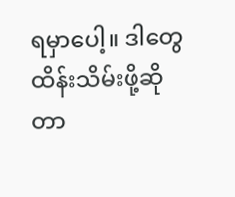ရမှာပေါ့။ ဒါတွေထိန်းသိမ်းဖို့ဆိုတာ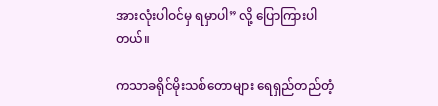အားလုံးပါဝင်မှ ရမှာပါ” လို့ ပြောကြားပါတယ်။

ကသာခရိုင်မိုးသစ်တောများ ရေရှည်တည်တံ့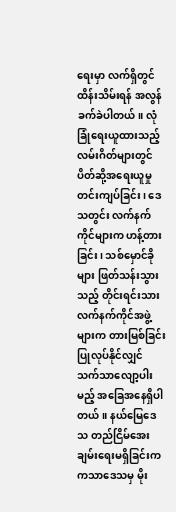ရေးမှာ လက်ရှိတွင် ထိန်းသိမ်းရန် အလွန်ခက်ခဲပါတယ်။ လုံခြုံရေးယူထားသည့် လမ်းဂိတ်များတွင် ပိတ်ဆို့အရေးယူမှု တင်းကျပ်ခြင်း၊ ဒေသတွင်း လက်နက်ကိုင်များက ဟန့်တားခြင်း၊ သစ်မှောင်ခိုများ ဖြတ်သန်းသွားသည့် တိုင်းရင်းသားလက်နက်ကိုင်အဖွဲ့များက တားမြစ်ခြင်းပြုလုပ်နိုင်လျှင် သက်သာလျော့ပါးမည့် အခြေအနေရှိပါတယ်။ နယ်မြေဒေသ တည်ငြိမ်အေးချမ်းရေးမရှိခြင်းက ကသာဒေသမှ မိုး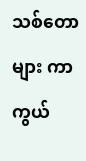သစ်တောများ ကာကွယ်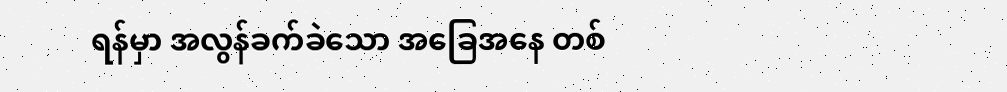ရန်မှာ အလွန်ခက်ခဲသော အခြေအနေ တစ်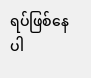ရပ်ဖြစ်နေပါ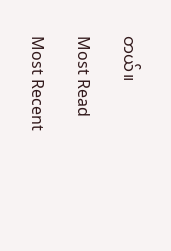တယ်။

Most Read

Most Recent